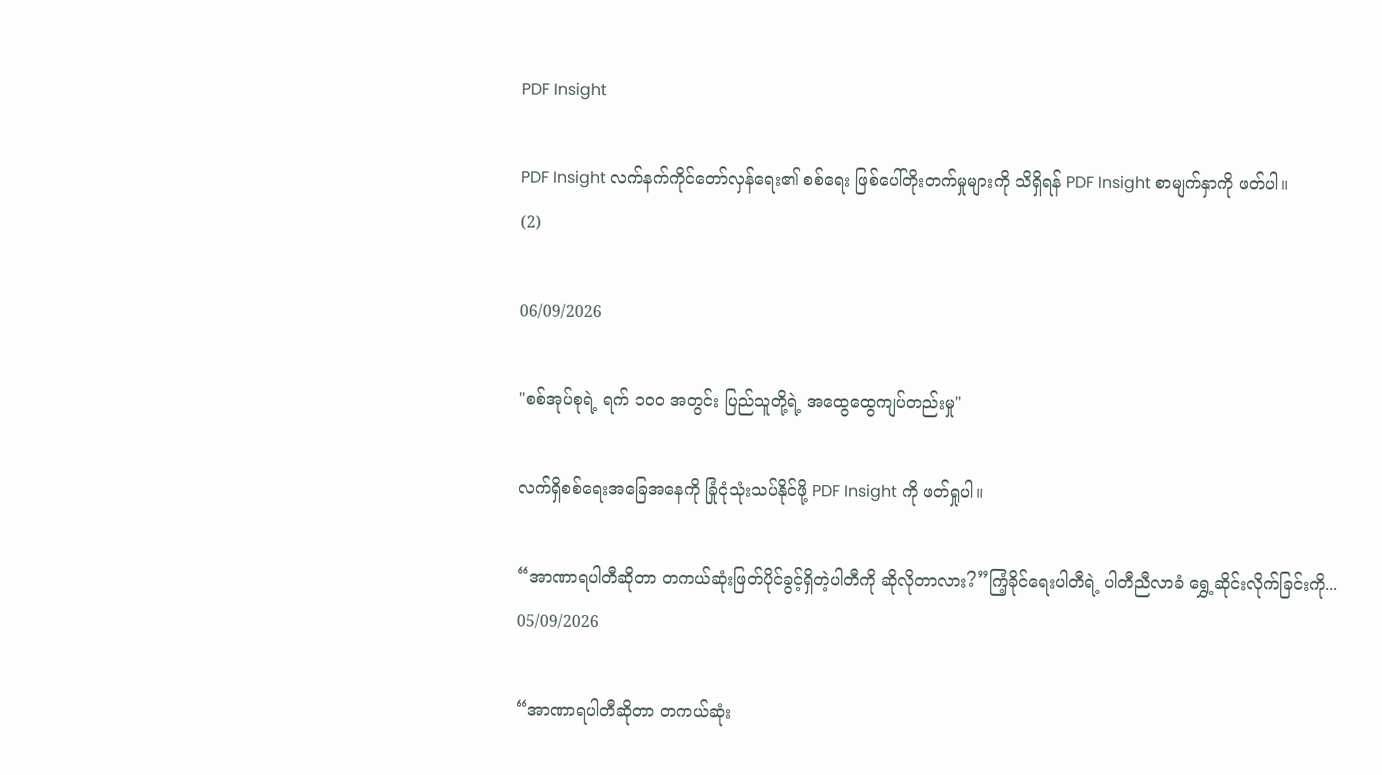PDF Insight

PDF Insight လက်နက်ကိုင်တော်လှန်ရေး၏ စစ်ရေး ဖြစ်ပေါ်တိုးတက်မှုများကို သိရှိရန် PDF Insight စာမျက်နှာကို ဖတ်ပါ။
(2)

06/09/2026

"စစ်အုပ်စုရဲ့ ရက် ၁၀၀ အတွင်း ပြည်သူတို့ရဲ့ အထွေထွေကျပ်တည်းမှု"

လက်ရှိစစ်ရေးအခြေအနေကို ခြုံငုံသုံးသပ်နိုင်ဖို့ PDF Insight ကို ဖတ်ရှုပါ။

“အာဏာရပါတီဆိုတာ တကယ်ဆုံးဖြတ်ပိုင်ခွင့်ရှိတဲ့ပါတီကို ဆိုလိုတာလား?”ကြံ့ခိုင်ရေးပါတီရဲ့ ပါတီညီလာခံ ရွှေ့ဆိုင်းလိုက်ခြင်းကို...
05/09/2026

“အာဏာရပါတီဆိုတာ တကယ်ဆုံး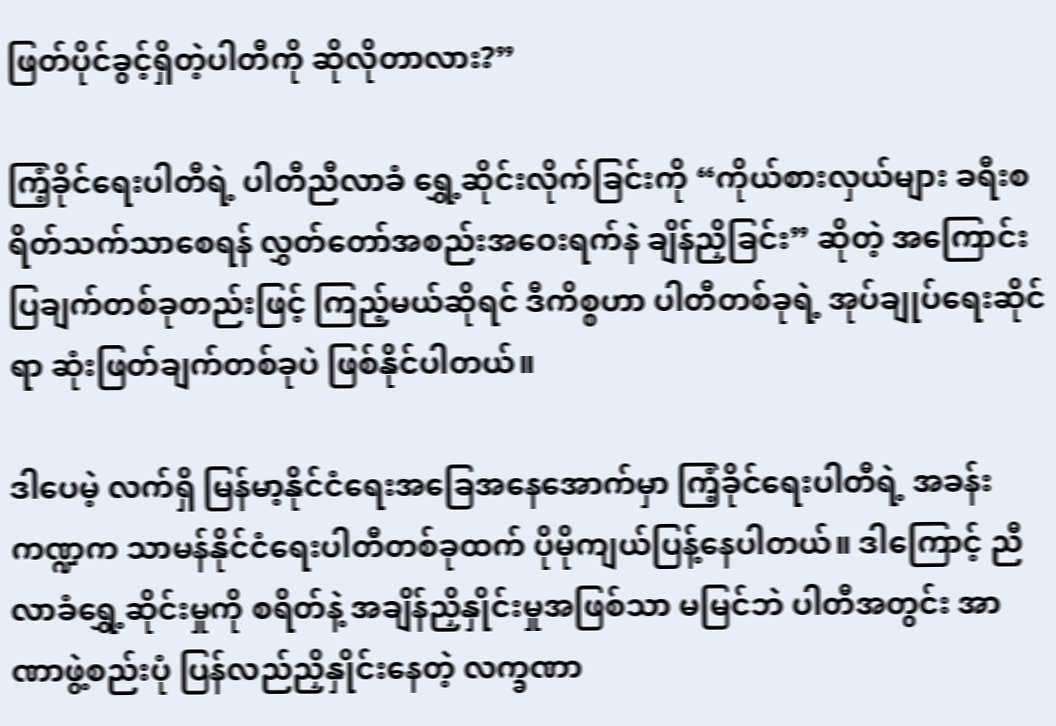ဖြတ်ပိုင်ခွင့်ရှိတဲ့ပါတီကို ဆိုလိုတာလား?”

ကြံ့ခိုင်ရေးပါတီရဲ့ ပါတီညီလာခံ ရွှေ့ဆိုင်းလိုက်ခြင်းကို “ကိုယ်စားလှယ်များ ခရီးစရိတ်သက်သာစေရန် လွှတ်တော်အစည်းအဝေးရက်နဲ ချိန်ညှိခြင်း” ဆိုတဲ့ အကြောင်းပြချက်တစ်ခုတည်းဖြင့် ကြည့်မယ်ဆိုရင် ဒီကိစ္စဟာ ပါတီတစ်ခုရဲ့ အုပ်ချုပ်ရေးဆိုင်ရာ ဆုံးဖြတ်ချက်တစ်ခုပဲ ဖြစ်နိုင်ပါတယ်။

ဒါပေမဲ့ လက်ရှိ မြန်မာ့နိုင်ငံရေးအခြေအနေအောက်မှာ ကြံ့ခိုင်ရေးပါတီရဲ့ အခန်းကဏ္ဍက သာမန်နိုင်ငံရေးပါတီတစ်ခုထက် ပိုမိုကျယ်ပြန့်နေပါတယ်။ ဒါကြောင့် ညီလာခံရွှေ့ဆိုင်းမှုကို စရိတ်နဲ့ အချိန်ညှိနှိုင်းမှုအဖြစ်သာ မမြင်ဘဲ ပါတီအတွင်း အာဏာဖွဲ့စည်းပုံ ပြန်လည်ညှိနှိုင်းနေတဲ့ လက္ခဏာ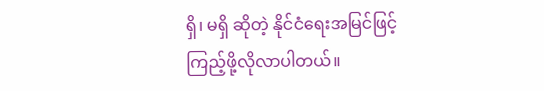ရှိ၊ မရှိ ဆိုတဲ့ နိုင်ငံရေးအမြင်ဖြင့် ကြည့်ဖို့လိုလာပါတယ်။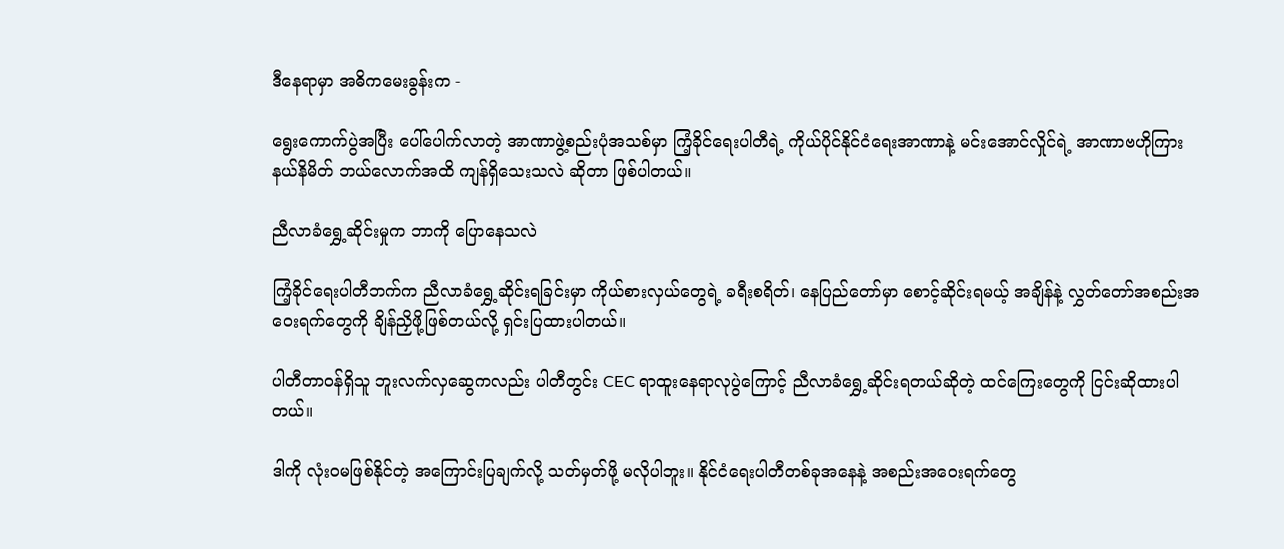ဒီနေရာမှာ အဓိကမေးခွန်းက -

ရွေးကောက်ပွဲအပြီး ပေါ်ပေါက်လာတဲ့ အာဏာဖွဲ့စည်းပုံအသစ်မှာ ကြံ့ခိုင်ရေးပါတီရဲ့ ကိုယ်ပိုင်နိုင်ငံရေးအာဏာနဲ့ မင်းအောင်လှိုင်ရဲ့ အာဏာဗဟိုကြား နယ်နိမိတ် ဘယ်လောက်အထိ ကျန်ရှိသေးသလဲ ဆိုတာ ဖြစ်ပါတယ်။

ညီလာခံရွှေ့ဆိုင်းမှုက ဘာကို ပြောနေသလဲ

ကြံ့ခိုင်ရေးပါတီဘက်က ညီလာခံရွှေ့ဆိုင်းရခြင်းမှာ ကိုယ်စားလှယ်တွေရဲ့ ခရီးစရိတ်၊ နေပြည်တော်မှာ စောင့်ဆိုင်းရမယ့် အချိန်နဲ့ လွှတ်တော်အစည်းအဝေးရက်တွေကို ချိန်ညှိဖို့ဖြစ်တယ်လို့ ရှင်းပြထားပါတယ်။

ပါတီတာဝန်ရှိသူ ဘူးလက်လှဆွေကလည်း ပါတီတွင်း CEC ရာထူးနေရာလုပွဲကြောင့် ညီလာခံရွှေ့ဆိုင်းရတယ်ဆိုတဲ့ ထင်ကြေးတွေကို ငြင်းဆိုထားပါတယ်။

ဒါကို လုံးဝမဖြစ်နိုင်တဲ့ အကြောင်းပြချက်လို့ သတ်မှတ်ဖို့ မလိုပါဘူး။ နိုင်ငံရေးပါတီတစ်ခုအနေနဲ့ အစည်းအဝေးရက်တွေ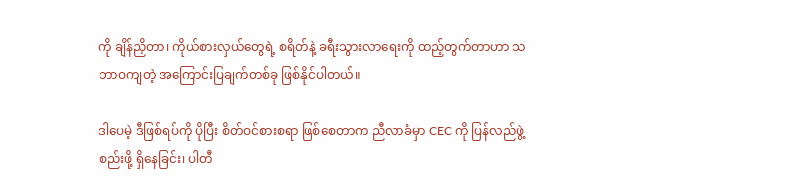ကို ချိန်ညှိတာ၊ ကိုယ်စားလှယ်တွေရဲ့ စရိတ်နဲ့ ခရီးသွားလာရေးကို ထည့်တွက်တာဟာ သဘာဝကျတဲ့ အကြောင်းပြချက်တစ်ခု ဖြစ်နိုင်ပါတယ်။

ဒါပေမဲ့ ဒီဖြစ်ရပ်ကို ပိုပြီး စိတ်ဝင်စားစရာ ဖြစ်စေတာက ညီလာခံမှာ CEC ကို ပြန်လည်ဖွဲ့စည်းဖို့ ရှိနေခြင်း၊ ပါတီ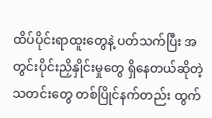ထိပ်ပိုင်းရာထူးတွေနဲ့ ပတ်သက်ပြီး အတွင်းပိုင်းညှိနှိုင်းမှုတွေ ရှိနေတယ်ဆိုတဲ့ သတင်းတွေ တစ်ပြိုင်နက်တည်း ထွက်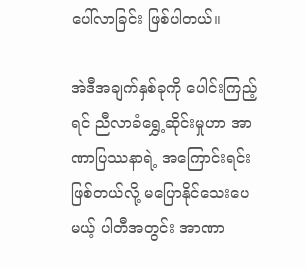ပေါ်လာခြင်း ဖြစ်ပါတယ်။

အဲဒီအချက်နှစ်ခုကို ပေါင်းကြည့်ရင် ညီလာခံရွှေ့ဆိုင်းမှုဟာ အာဏာပြဿနာရဲ့ အကြောင်းရင်းဖြစ်တယ်လို့ မပြောနိုင်သေးပေမယ့် ပါတီအတွင်း အာဏာ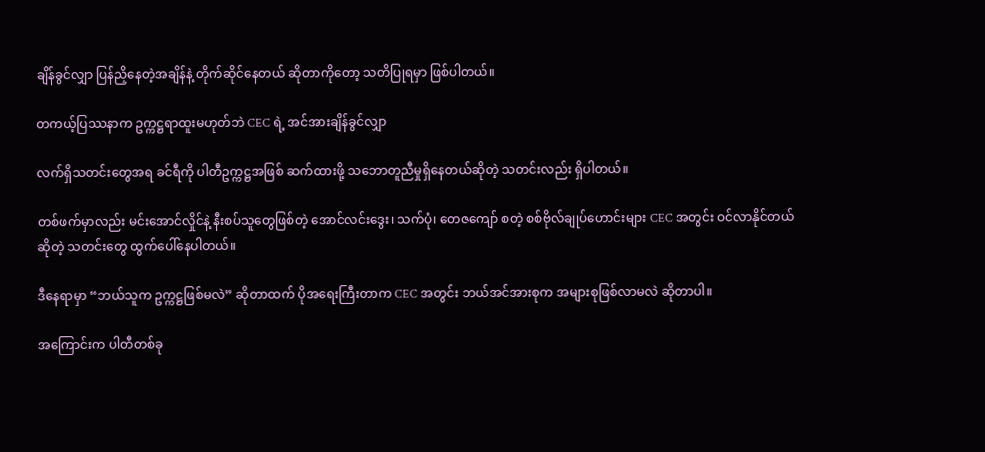ချိန်ခွင်လျှာ ပြန်ညှိနေတဲ့အချိန်နဲ့ တိုက်ဆိုင်နေတယ် ဆိုတာကိုတော့ သတိပြုရမှာ ဖြစ်ပါတယ်။

တကယ့်ပြဿနာက ဥက္ကဋ္ဌရာထူးမဟုတ်ဘဲ CEC ရဲ့ အင်အားချိန်ခွင်လျှာ

လက်ရှိသတင်းတွေအရ ခင်ရီကို ပါတီဥက္ကဋ္ဌအဖြစ် ဆက်ထားဖို့ သဘောတူညီမှုရှိနေတယ်ဆိုတဲ့ သတင်းလည်း ရှိပါတယ်။

တစ်ဖက်မှာလည်း မင်းအောင်လှိုင်နဲ့ နီးစပ်သူတွေဖြစ်တဲ့ အောင်လင်းဒွေး၊ သက်ပုံ၊ တေဇကျော် စတဲ့ စစ်ဗိုလ်ချုပ်ဟောင်းများ CEC အတွင်း ဝင်လာနိုင်တယ်ဆိုတဲ့ သတင်းတွေ ထွက်ပေါ်နေပါတယ်။

ဒီနေရာမှာ “ဘယ်သူက ဥက္ကဋ္ဌဖြစ်မလဲ” ဆိုတာထက် ပိုအရေးကြီးတာက CEC အတွင်း ဘယ်အင်အားစုက အများစုဖြစ်လာမလဲ ဆိုတာပါ။

အကြောင်းက ပါတီတစ်ခု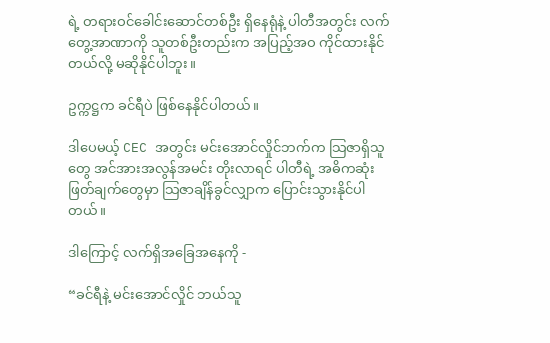ရဲ့ တရားဝင်ခေါင်းဆောင်တစ်ဦး ရှိနေရုံနဲ့ ပါတီအတွင်း လက်တွေ့အာဏာကို သူတစ်ဦးတည်းက အပြည့်အဝ ကိုင်ထားနိုင်တယ်လို့ မဆိုနိုင်ပါဘူး။

ဥက္ကဋ္ဌက ခင်ရီပဲ ဖြစ်နေနိုင်ပါတယ်။

ဒါပေမယ့် CEC အတွင်း မင်းအောင်လှိုင်ဘက်က သြဇာရှိသူတွေ အင်အားအလွန်အမင်း တိုးလာရင် ပါတီရဲ့ အဓိကဆုံးဖြတ်ချက်တွေမှာ သြဇာချိန်ခွင်လျှာက ပြောင်းသွားနိုင်ပါတယ်။

ဒါကြောင့် လက်ရှိအခြေအနေကို -

“ခင်ရီနဲ့ မင်းအောင်လှိုင် ဘယ်သူ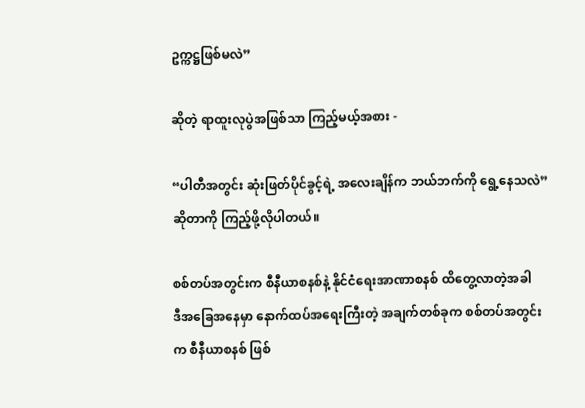ဥက္ကဋ္ဌဖြစ်မလဲ”

ဆိုတဲ့ ရာထူးလုပွဲအဖြစ်သာ ကြည့်မယ့်အစား -

“ပါတီအတွင်း ဆုံးဖြတ်ပိုင်ခွင့်ရဲ့ အလေးချိန်က ဘယ်ဘက်ကို ရွေ့နေသလဲ”
ဆိုတာကို ကြည့်ဖို့လိုပါတယ်။

စစ်တပ်အတွင်းက စီနီယာစနစ်နဲ့ နိုင်ငံရေးအာဏာစနစ် ထိတွေ့လာတဲ့အခါ
ဒီအခြေအနေမှာ နောက်ထပ်အရေးကြီးတဲ့ အချက်တစ်ခုက စစ်တပ်အတွင်းက စီနီယာစနစ် ဖြစ်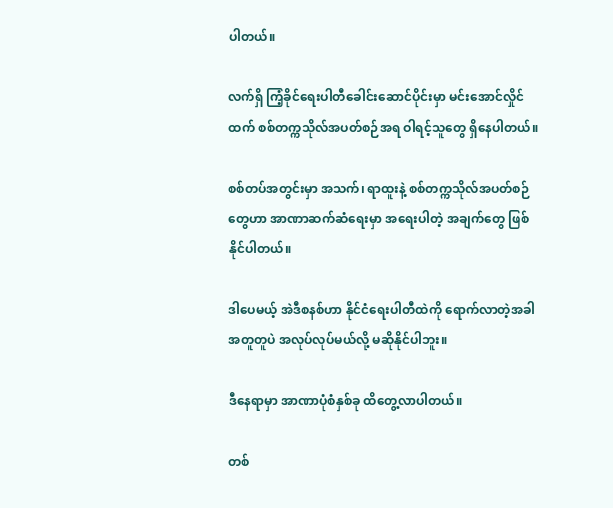ပါတယ်။

လက်ရှိ ကြံ့ခိုင်ရေးပါတီခေါင်းဆောင်ပိုင်းမှာ မင်းအောင်လှိုင်ထက် စစ်တက္ကသိုလ်အပတ်စဉ်အရ ဝါရင့်သူတွေ ရှိနေပါတယ်။

စစ်တပ်အတွင်းမှာ အသက်၊ ရာထူးနဲ့ စစ်တက္ကသိုလ်အပတ်စဉ်တွေဟာ အာဏာဆက်ဆံရေးမှာ အရေးပါတဲ့ အချက်တွေ ဖြစ်နိုင်ပါတယ်။

ဒါပေမယ့် အဲဒီစနစ်ဟာ နိုင်ငံရေးပါတီထဲကို ရောက်လာတဲ့အခါ အတူတူပဲ အလုပ်လုပ်မယ်လို့ မဆိုနိုင်ပါဘူး။

ဒီနေရာမှာ အာဏာပုံစံနှစ်ခု ထိတွေ့လာပါတယ်။

တစ်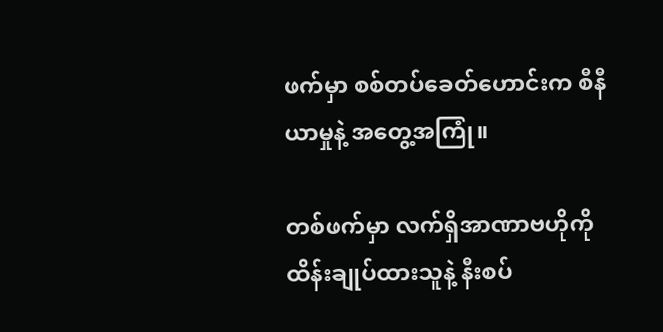ဖက်မှာ စစ်တပ်ခေတ်ဟောင်းက စီနီယာမှုနဲ့ အတွေ့အကြုံ။

တစ်ဖက်မှာ လက်ရှိအာဏာဗဟိုကို ထိန်းချုပ်ထားသူနဲ့ နီးစပ်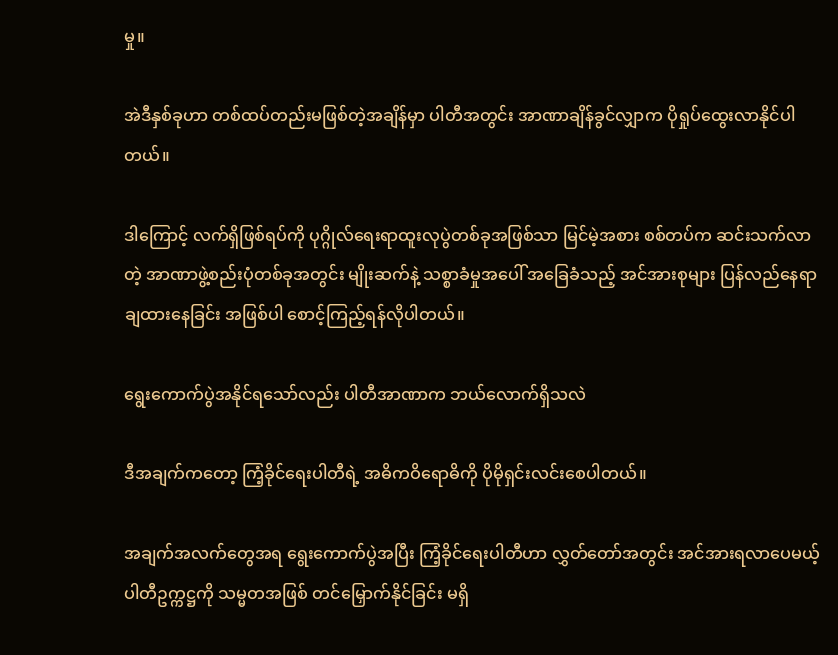မှု။

အဲဒီနှစ်ခုဟာ တစ်ထပ်တည်းမဖြစ်တဲ့အချိန်မှာ ပါတီအတွင်း အာဏာချိန်ခွင်လျှာက ပိုရှုပ်ထွေးလာနိုင်ပါတယ်။

ဒါကြောင့် လက်ရှိဖြစ်ရပ်ကို ပုဂ္ဂိုလ်ရေးရာထူးလုပွဲတစ်ခုအဖြစ်သာ မြင်မဲ့အစား စစ်တပ်က ဆင်းသက်လာတဲ့ အာဏာဖွဲ့စည်းပုံတစ်ခုအတွင်း မျိုးဆက်နဲ့ သစ္စာခံမှုအပေါ် အခြေခံသည့် အင်အားစုများ ပြန်လည်နေရာချထားနေခြင်း အဖြစ်ပါ စောင့်ကြည့်ရန်လိုပါတယ်။

ရွေးကောက်ပွဲအနိုင်ရသော်လည်း ပါတီအာဏာက ဘယ်လောက်ရှိသလဲ

ဒီအချက်ကတော့ ကြံ့ခိုင်ရေးပါတီရဲ့ အဓိကဝိရောဓိကို ပိုမိုရှင်းလင်းစေပါတယ်။

အချက်အလက်တွေအရ ရွေးကောက်ပွဲအပြီး ကြံ့ခိုင်ရေးပါတီဟာ လွှတ်တော်အတွင်း အင်အားရလာပေမယ့် ပါတီဥက္ကဋ္ဌကို သမ္မတအဖြစ် တင်မြှောက်နိုင်ခြင်း မရှိ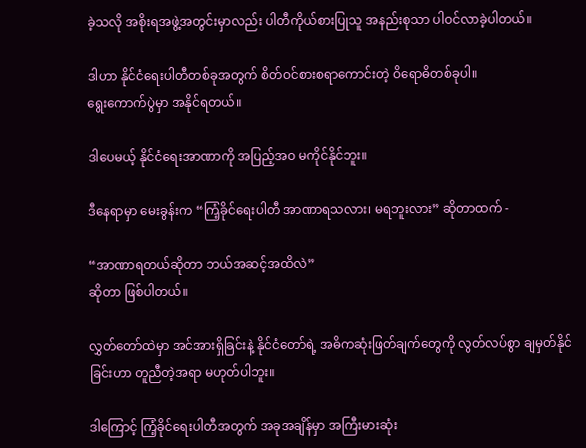ခဲ့သလို အစိုးရအဖွဲ့အတွင်းမှာလည်း ပါတီကိုယ်စားပြုသူ အနည်းစုသာ ပါဝင်လာခဲ့ပါတယ်။

ဒါဟာ နိုင်ငံရေးပါတီတစ်ခုအတွက် စိတ်ဝင်စားစရာကောင်းတဲ့ ဝိရောဓိတစ်ခုပါ။
ရွေးကောက်ပွဲမှာ အနိုင်ရတယ်။

ဒါပေမယ့် နိုင်ငံရေးအာဏာကို အပြည့်အဝ မကိုင်နိုင်ဘူး။

ဒီနေရာမှာ မေးခွန်းက “ကြံ့ခိုင်ရေးပါတီ အာဏာရသလား၊ မရဘူးလား” ဆိုတာထက် -

“အာဏာရတယ်ဆိုတာ ဘယ်အဆင့်အထိလဲ”
ဆိုတာ ဖြစ်ပါတယ်။

လွှတ်တော်ထဲမှာ အင်အားရှိခြင်းနဲ့ နိုင်ငံတော်ရဲ့ အဓိကဆုံးဖြတ်ချက်တွေကို လွတ်လပ်စွာ ချမှတ်နိုင်ခြင်းဟာ တူညီတဲ့အရာ မဟုတ်ပါဘူး။

ဒါကြောင့် ကြံ့ခိုင်ရေးပါတီအတွက် အခုအချိန်မှာ အကြီးမားဆုံး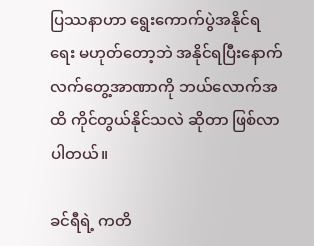ပြဿနာဟာ ရွေးကောက်ပွဲအနိုင်ရရေး မဟုတ်တော့ဘဲ အနိုင်ရပြီးနောက် လက်တွေ့အာဏာကို ဘယ်လောက်အထိ ကိုင်တွယ်နိုင်သလဲ ဆိုတာ ဖြစ်လာပါတယ်။

ခင်ရီရဲ့ ကတိ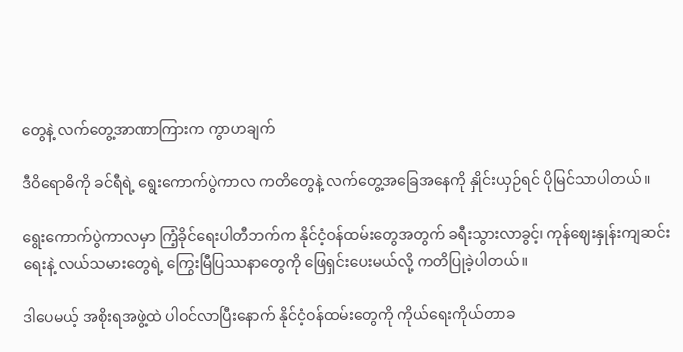တွေနဲ့ လက်တွေ့အာဏာကြားက ကွာဟချက်

ဒီဝိရောဓိကို ခင်ရီရဲ့ ရွေးကောက်ပွဲကာလ ကတိတွေနဲ့ လက်တွေ့အခြေအနေကို နှိုင်းယှဉ်ရင် ပိုမြင်သာပါတယ်။

ရွေးကောက်ပွဲကာလမှာ ကြံ့ခိုင်ရေးပါတီဘက်က နိုင်ငံ့ဝန်ထမ်းတွေအတွက် ခရီးသွားလာခွင့်၊ ကုန်ဈေးနှုန်းကျဆင်းရေးနဲ့ လယ်သမားတွေရဲ့ ကြွေးမြီပြဿနာတွေကို ဖြေရှင်းပေးမယ်လို့ ကတိပြုခဲ့ပါတယ်။

ဒါပေမယ့် အစိုးရအဖွဲ့ထဲ ပါဝင်လာပြီးနောက် နိုင်ငံ့ဝန်ထမ်းတွေကို ကိုယ်ရေးကိုယ်တာခ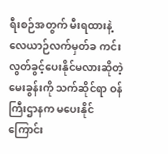ရီးစဉ်အတွက် မီးရထားနဲ့ လေယာဉ်လက်မှတ်ခ ကင်းလွတ်ခွင့်ပေးနိုင်မလားဆိုတဲ့ မေးခွန်းကို သက်ဆိုင်ရာ ဝန်ကြီးဌာနက မပေးနိုင်ကြောင်း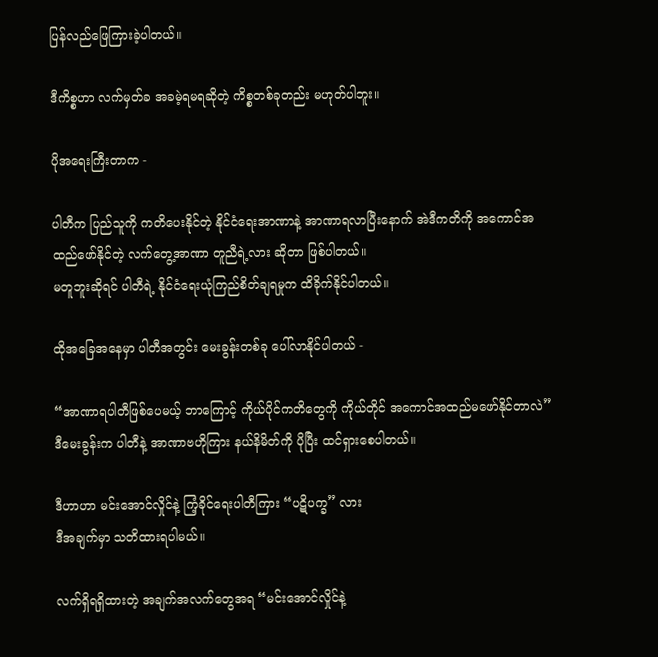ပြန်လည်ဖြေကြားခဲ့ပါတယ်။

ဒီကိစ္စဟာ လက်မှတ်ခ အခမဲ့ရမရဆိုတဲ့ ကိစ္စတစ်ခုတည်း မဟုတ်ပါဘူး။

ပိုအရေးကြီးတာက -

ပါတီက ပြည်သူကို ကတိပေးနိုင်တဲ့ နိုင်ငံရေးအာဏာနဲ့ အာဏာရလာပြီးနောက် အဲဒီကတိကို အကောင်အထည်ဖော်နိုင်တဲ့ လက်တွေ့အာဏာ တူညီရဲ့လား ဆိုတာ ဖြစ်ပါတယ်။
မတူဘူးဆိုရင် ပါတီရဲ့ နိုင်ငံရေးယုံကြည်စိတ်ချရမှုက ထိခိုက်နိုင်ပါတယ်။

ထိုအခြေအနေမှာ ပါတီအတွင်း မေးခွန်းတစ်ခု ပေါ်လာနိုင်ပါတယ် -

“အာဏာရပါတီဖြစ်ပေမယ့် ဘာကြောင့် ကိုယ်ပိုင်ကတိတွေကို ကိုယ်တိုင် အကောင်အထည်မဖော်နိုင်တာလဲ”
ဒီမေးခွန်းက ပါတီနဲ့ အာဏာဗဟိုကြား နယ်နိမိတ်ကို ပိုပြီး ထင်ရှားစေပါတယ်။

ဒီဟာဟာ မင်းအောင်လှိုင်နဲ့ ကြံ့ခိုင်ရေးပါတီကြား “ပဋိပက္ခ” လား
ဒီအချက်မှာ သတိထားရပါမယ်။

လက်ရှိရရှိထားတဲ့ အချက်အလက်တွေအရ “မင်းအောင်လှိုင်နဲ့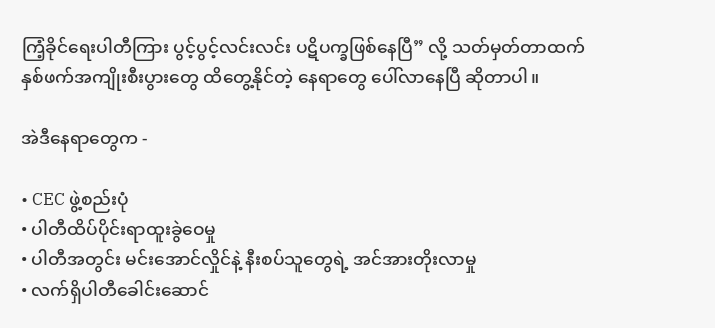ကြံ့ခိုင်ရေးပါတီကြား ပွင့်ပွင့်လင်းလင်း ပဋိပက္ခဖြစ်နေပြီ” လို့ သတ်မှတ်တာထက်
နှစ်ဖက်အကျိုးစီးပွားတွေ ထိတွေ့နိုင်တဲ့ နေရာတွေ ပေါ်လာနေပြီ ဆိုတာပါ။

အဲဒီနေရာတွေက -

• CEC ဖွဲ့စည်းပုံ
• ပါတီထိပ်ပိုင်းရာထူးခွဲဝေမှု
• ပါတီအတွင်း မင်းအောင်လှိုင်နဲ့ နီးစပ်သူတွေရဲ့ အင်အားတိုးလာမှု
• လက်ရှိပါတီခေါင်းဆောင်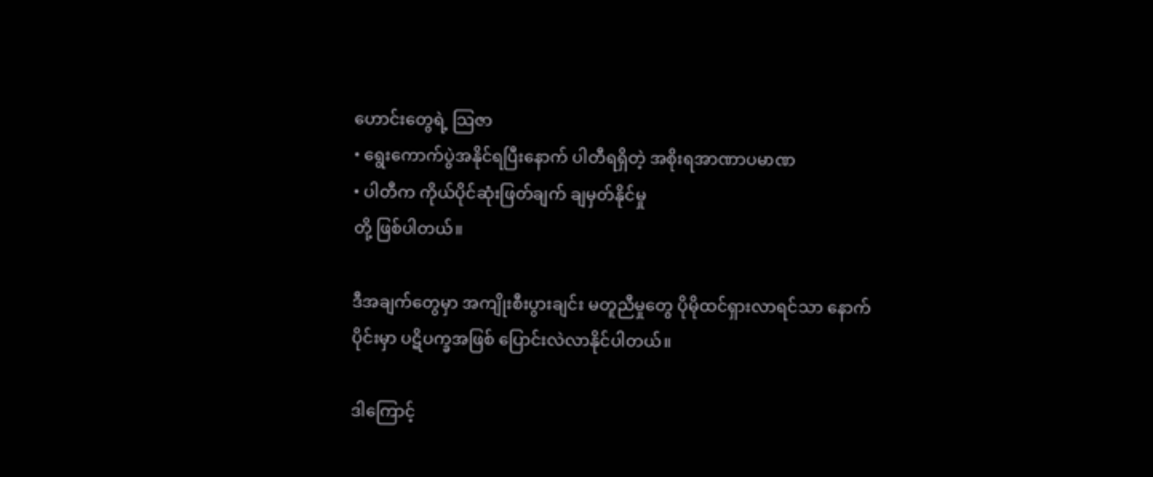ဟောင်းတွေရဲ့ သြဇာ
• ရွေးကောက်ပွဲအနိုင်ရပြီးနောက် ပါတီရရှိတဲ့ အစိုးရအာဏာပမာဏ
• ပါတီက ကိုယ်ပိုင်ဆုံးဖြတ်ချက် ချမှတ်နိုင်မှု
တို့ ဖြစ်ပါတယ်။

ဒီအချက်တွေမှာ အကျိုးစီးပွားချင်း မတူညီမှုတွေ ပိုမိုထင်ရှားလာရင်သာ နောက်ပိုင်းမှာ ပဋိပက္ခအဖြစ် ပြောင်းလဲလာနိုင်ပါတယ်။

ဒါကြောင့်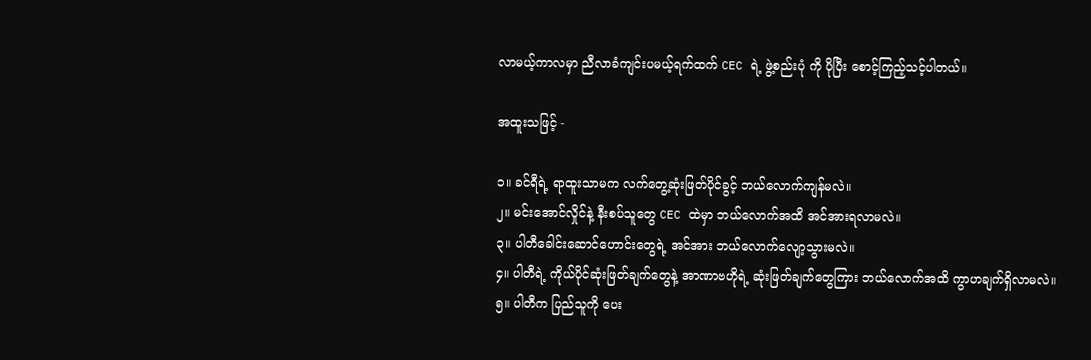လာမယ့်ကာလမှာ ညီလာခံကျင်းပမယ့်ရက်ထက် CEC ရဲ့ ဖွဲ့စည်းပုံ ကို ပိုပြီး စောင့်ကြည့်သင့်ပါတယ်။

အထူးသဖြင့် -

၁။ ခင်ရီရဲ့ ရာထူးသာမက လက်တွေ့ဆုံးဖြတ်ပိုင်ခွင့် ဘယ်လောက်ကျန်မလဲ။
၂။ မင်းအောင်လှိုင်နဲ့ နီးစပ်သူတွေ CEC ထဲမှာ ဘယ်လောက်အထိ အင်အားရလာမလဲ။
၃။ ပါတီခေါင်းဆောင်ဟောင်းတွေရဲ့ အင်အား ဘယ်လောက်လျော့သွားမလဲ။
၄။ ပါတီရဲ့ ကိုယ်ပိုင်ဆုံးဖြတ်ချက်တွေနဲ့ အာဏာဗဟိုရဲ့ ဆုံးဖြတ်ချက်တွေကြား ဘယ်လောက်အထိ ကွာဟချက်ရှိလာမလဲ။
၅။ ပါတီက ပြည်သူကို ပေး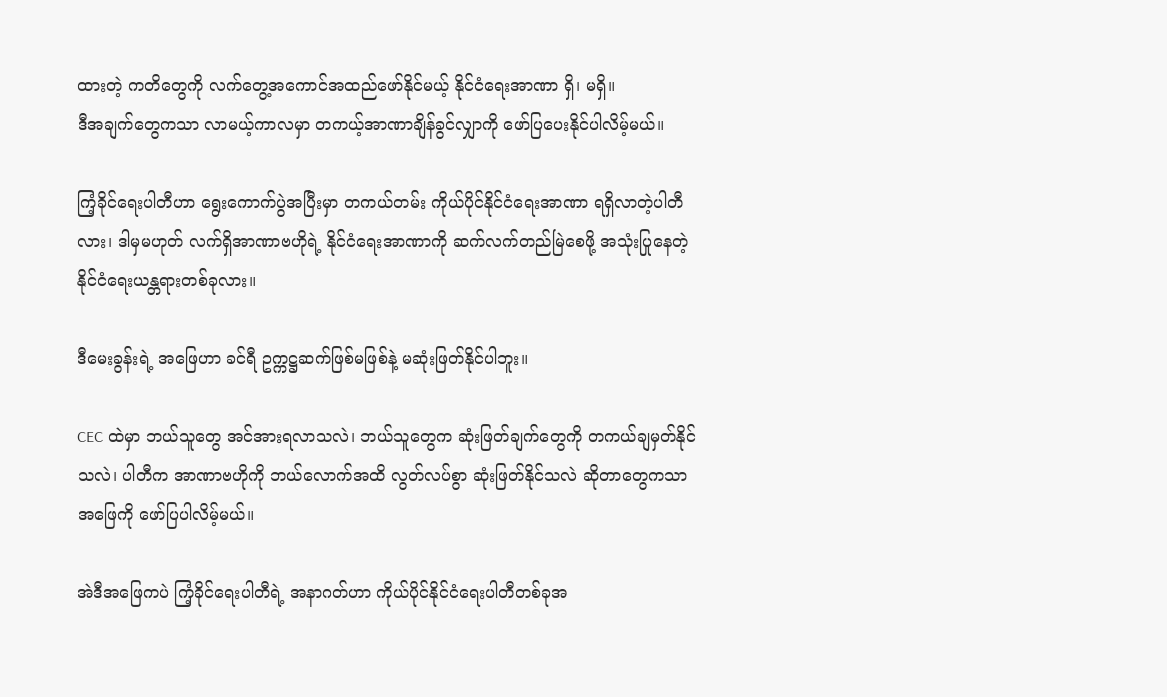ထားတဲ့ ကတိတွေကို လက်တွေ့အကောင်အထည်ဖော်နိုင်မယ့် နိုင်ငံရေးအာဏာ ရှိ၊ မရှိ။
ဒီအချက်တွေကသာ လာမယ့်ကာလမှာ တကယ့်အာဏာချိန်ခွင်လျှာကို ဖော်ပြပေးနိုင်ပါလိမ့်မယ်။

ကြံ့ခိုင်ရေးပါတီဟာ ရွေးကောက်ပွဲအပြီးမှာ တကယ်တမ်း ကိုယ်ပိုင်နိုင်ငံရေးအာဏာ ရရှိလာတဲ့ပါတီလား၊ ဒါမှမဟုတ် လက်ရှိအာဏာဗဟိုရဲ့ နိုင်ငံရေးအာဏာကို ဆက်လက်တည်မြဲစေဖို့ အသုံးပြုနေတဲ့ နိုင်ငံရေးယန္တရားတစ်ခုလား။

ဒီမေးခွန်းရဲ့ အဖြေဟာ ခင်ရီ ဥက္ကဋ္ဌဆက်ဖြစ်မဖြစ်နဲ့ မဆုံးဖြတ်နိုင်ပါဘူး။

CEC ထဲမှာ ဘယ်သူတွေ အင်အားရလာသလဲ၊ ဘယ်သူတွေက ဆုံးဖြတ်ချက်တွေကို တကယ်ချမှတ်နိုင်သလဲ၊ ပါတီက အာဏာဗဟိုကို ဘယ်လောက်အထိ လွတ်လပ်စွာ ဆုံးဖြတ်နိုင်သလဲ ဆိုတာတွေကသာ အဖြေကို ဖော်ပြပါလိမ့်မယ်။

အဲဒီအဖြေကပဲ ကြံ့ခိုင်ရေးပါတီရဲ့ အနာဂတ်ဟာ ကိုယ်ပိုင်နိုင်ငံရေးပါတီတစ်ခုအ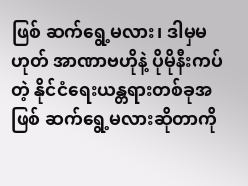ဖြစ် ဆက်ရွေ့မလား၊ ဒါမှမဟုတ် အာဏာဗဟိုနဲ့ ပိုမိုနီးကပ်တဲ့ နိုင်ငံရေးယန္တရားတစ်ခုအဖြစ် ဆက်ရွေ့မလားဆိုတာကို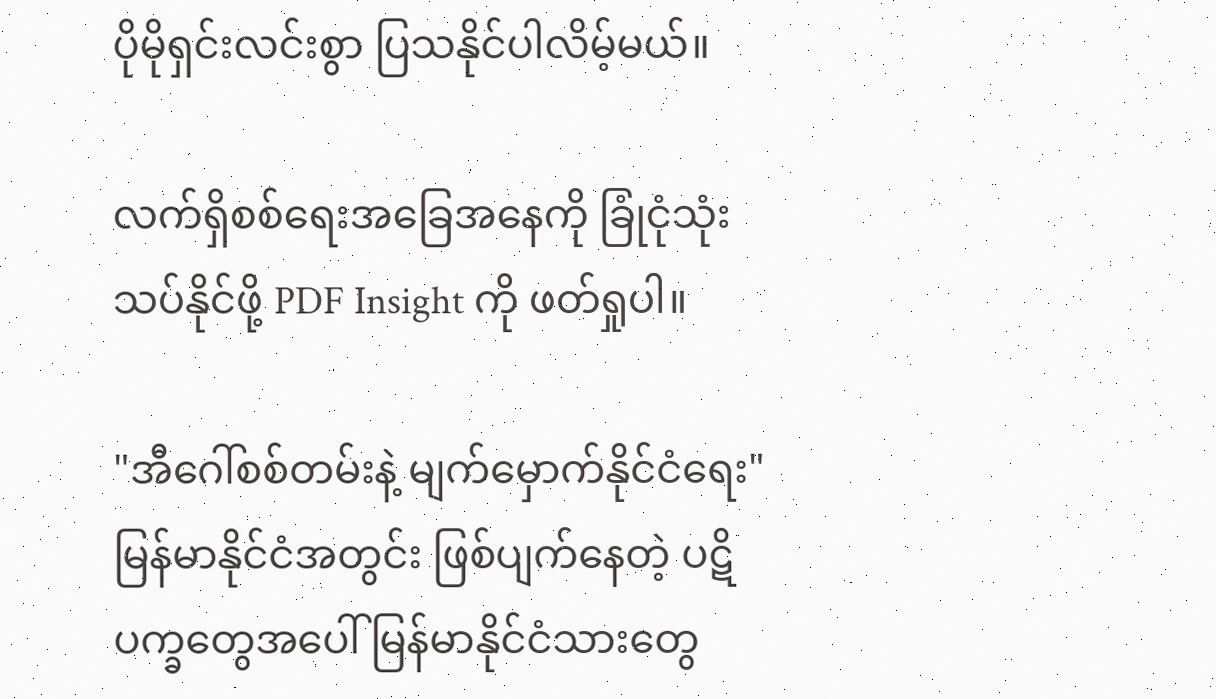ပိုမိုရှင်းလင်းစွာ ပြသနိုင်ပါလိမ့်မယ်။

လက်ရှိစစ်ရေးအခြေအနေကို ခြုံငုံသုံးသပ်နိုင်ဖို့ PDF Insight ကို ဖတ်ရှုပါ။

"အီဂေါ်စစ်တမ်းနဲ့ မျက်မှောက်နိုင်ငံရေး"မြန်မာနိုင်ငံအတွင်း ဖြစ်ပျက်နေတဲ့ ပဋိပက္ခတွေအပေါ် မြန်မာနိုင်ငံသားတွေ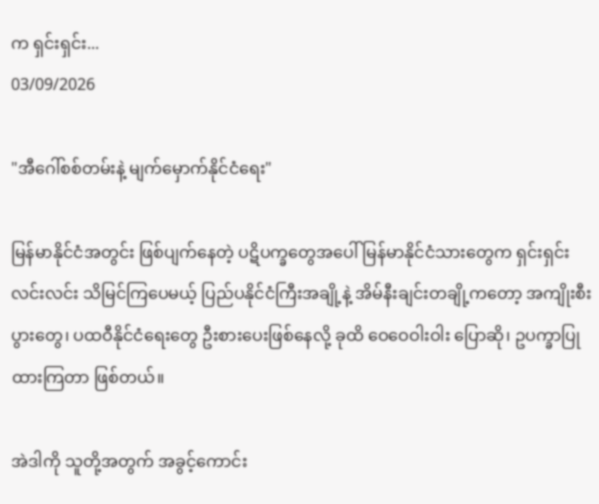က ရှင်းရှင်း...
03/09/2026

"အီဂေါ်စစ်တမ်းနဲ့ မျက်မှောက်နိုင်ငံရေး"

မြန်မာနိုင်ငံအတွင်း ဖြစ်ပျက်နေတဲ့ ပဋိပက္ခတွေအပေါ် မြန်မာနိုင်ငံသားတွေက ရှင်းရှင်းလင်းလင်း သိမြင်ကြပေမယ့် ပြည်ပနိုင်ငံကြီးအချို့နဲ့ အိမ်နီးချင်းတချို့ကတော့ အကျိုးစီးပွားတွေ၊ ပထဝီနိုင်ငံရေးတွေ ဦးစားပေးဖြစ်နေလို့ ခုထိ ဝေဝေဝါးဝါး ပြောဆို၊ ဥပက္ခာပြုထားကြတာ ဖြစ်တယ်။

အဲဒါကို သူတို့အတွက် အခွင့်ကောင်း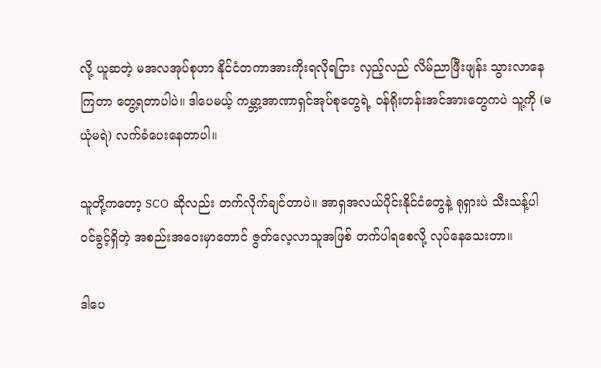လို့ ယူဆတဲ့ မအလအုပ်စုဟာ နိုင်ငံတကာအားကိုးရလိုရငြား လှည့်လည် လိမ်ညာဖြီးဖျန်း သွားလာနေကြတာ တွေ့ရတာပါပဲ။ ဒါပေမယ့် ကမ္ဘာ့အာဏာရှင်အုပ်စုတွေရဲ့ ဝန်ရိုးတန်းအင်အားတွေကပဲ သူ့ကို (မယုံမရဲ) လက်ခံပေးနေတာပါ။

သူတို့ကတော့ SCO ဆိုလည်း တက်လိုက်ချင်တာပဲ။ အာရှအလယ်ပိုင်းနိုင်ငံတွေနဲ့ ရုရှားပဲ သီးသန့်ပါဝင်ခွင့်ရှိတဲ့ အစည်းအဝေးမှာတောင် ဇွတ်လေ့လာသူအဖြစ် တက်ပါရစေလို့ လုပ်နေသေးတာ။

ဒါပေ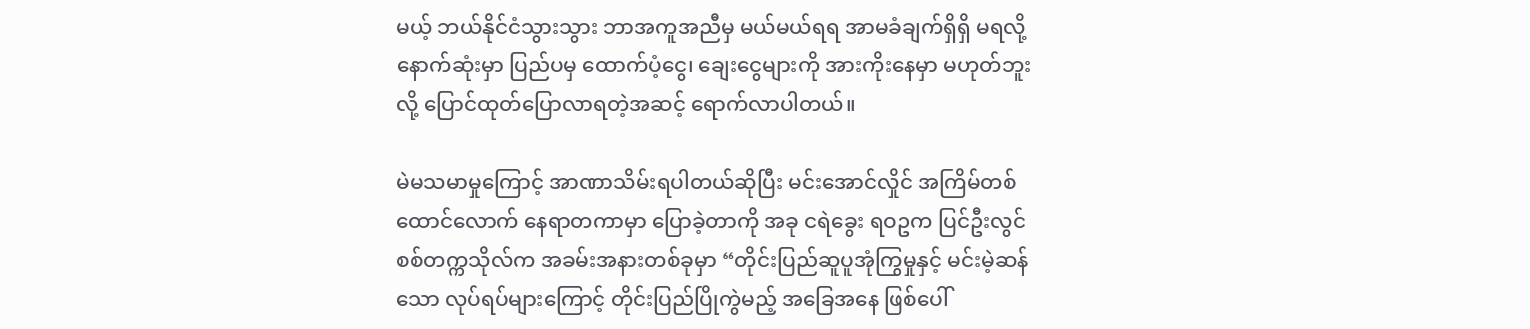မယ့် ဘယ်နိုင်ငံသွားသွား ဘာအကူအညီမှ မယ်မယ်ရရ အာမခံချက်ရှိရှိ မရလို့ နောက်ဆုံးမှာ ပြည်ပမှ ထောက်ပံ့ငွေ၊ ချေးငွေများကို အားကိုးနေမှာ မဟုတ်ဘူးလို့ ပြောင်ထုတ်ပြောလာရတဲ့အဆင့် ရောက်လာပါတယ်။

မဲမသမာမှုကြောင့် အာဏာသိမ်းရပါတယ်ဆိုပြီး မင်းအောင်လှိုင် အကြိမ်တစ်ထောင်လောက် နေရာတကာမှာ ပြောခဲ့တာကို အခု ငရဲခွေး ရဝဥက ပြင်ဦးလွင်စစ်တက္ကသိုလ်က အခမ်းအနားတစ်ခုမှာ “တိုင်းပြည်ဆူပူအုံကြွမှုနှင့် မင်းမဲ့ဆန်သော လုပ်ရပ်များကြောင့် တိုင်းပြည်ပြိုကွဲမည့် အခြေအနေ ဖြစ်ပေါ်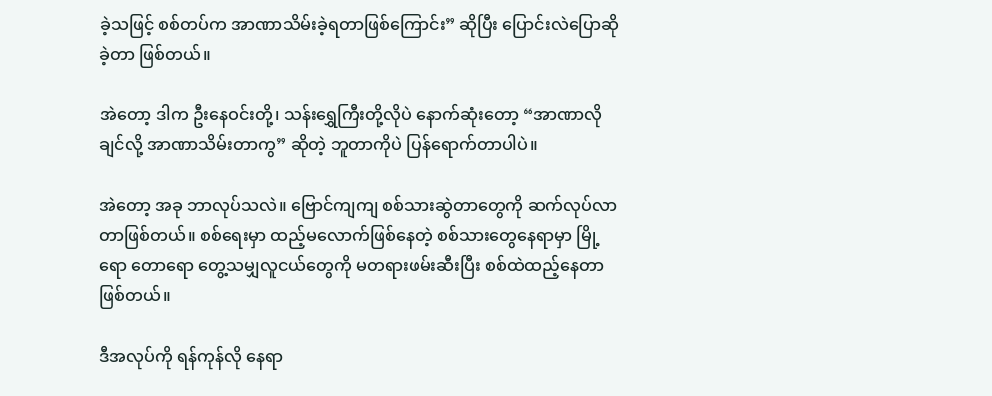ခဲ့သဖြင့် စစ်တပ်က အာဏာသိမ်းခဲ့ရတာဖြစ်ကြောင်း” ဆိုပြီး ပြောင်းလဲပြောဆိုခဲ့တာ ဖြစ်တယ်။

အဲတော့ ဒါက ဦးနေဝင်းတို့၊ သန်းရွှေကြီးတို့လိုပဲ နောက်ဆုံးတော့ “အာဏာလိုချင်လို့ အာဏာသိမ်းတာကွ” ဆိုတဲ့ ဘူတာကိုပဲ ပြန်ရောက်တာပါပဲ။

အဲတော့ အခု ဘာလုပ်သလဲ။ ဗြောင်ကျကျ စစ်သားဆွဲတာတွေကို ဆက်လုပ်လာတာဖြစ်တယ်။ စစ်ရေးမှာ ထည့်မလောက်ဖြစ်နေတဲ့ စစ်သားတွေနေရာမှာ မြို့ရော တောရော တွေ့သမျှလူငယ်တွေကို မတရားဖမ်းဆီးပြီး စစ်ထဲထည့်နေတာ ဖြစ်တယ်။

ဒီအလုပ်ကို ရန်ကုန်လို နေရာ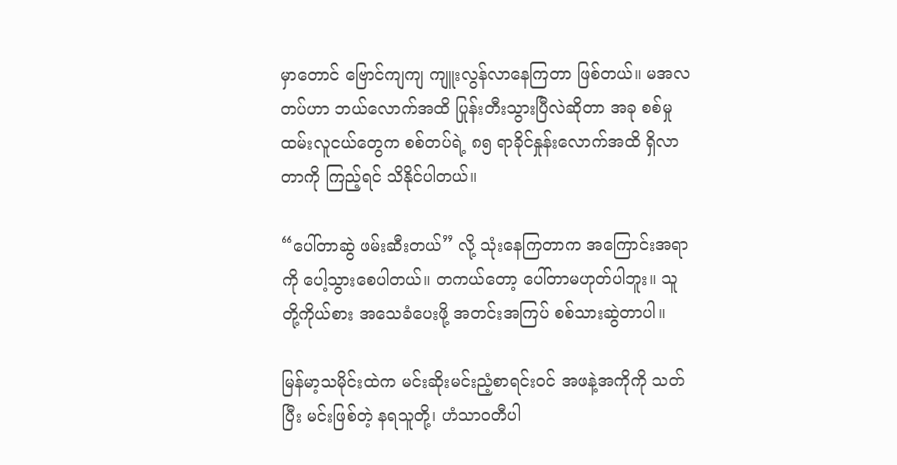မှာတောင် ဗြောင်ကျကျ ကျူးလွန်လာနေကြတာ ဖြစ်တယ်။ မအလတပ်ဟာ ဘယ်လောက်အထိ ပြုန်းတီးသွားပြီလဲဆိုတာ အခု စစ်မှုထမ်းလူငယ်တွေက စစ်တပ်ရဲ့ ၈၅ ရာခိုင်နှုန်းလောက်အထိ ရှိလာတာကို ကြည့်ရင် သိနိုင်ပါတယ်။

“ပေါ်တာဆွဲ ဖမ်းဆီးတယ်” လို့ သုံးနေကြတာက အကြောင်းအရာကို ပေါ့သွားစေပါတယ်။ တကယ်တော့ ပေါ်တာမဟုတ်ပါဘူး။ သူတို့ကိုယ်စား အသေခံပေးဖို့ အတင်းအကြပ် စစ်သားဆွဲတာပါ။

မြန်မာ့သမိုင်းထဲက မင်းဆိုးမင်းညံ့စာရင်းဝင် အဖနဲ့အကိုကို သတ်ပြီး မင်းဖြစ်တဲ့ နရသူတို့၊ ဟံသာဝတီပါ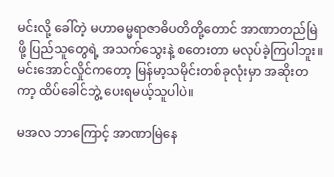မင်းလို့ ခေါ်တဲ့ မဟာဓမ္မရာဇာဓိပတိတို့တောင် အာဏာတည်မြဲဖို့ ပြည်သူတွေရဲ့ အသက်သွေးနဲ့ စတေးတာ မလုပ်ခဲ့ကြပါဘူး။ မင်းအောင်လှိုင်ကတော့ မြန်မာ့သမိုင်းတစ်ခုလုံးမှာ အဆိုးတကာ့ ထိပ်ခေါင်ဘွဲ့ ပေးရမယ့်သူပါပဲ။

မအလ ဘာကြောင့် အာဏာမြဲနေ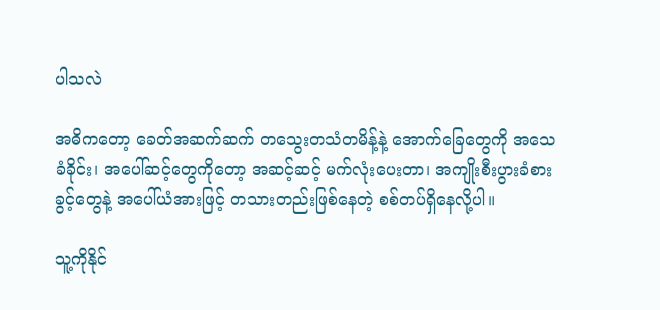ပါသလဲ

အဓိကတော့ ခေတ်အဆက်ဆက် တသွေးတသံတမိန့်နဲ့ အောက်ခြေတွေကို အသေခံခိုင်း၊ အပေါ်ဆင့်တွေကိုတော့ အဆင့်ဆင့် မက်လုံးပေးတာ၊ အကျိုးစီးပွားခံစားခွင့်တွေနဲ့ အပေါ်ယံအားဖြင့် တသားတည်းဖြစ်နေတဲ့ စစ်တပ်ရှိနေလို့ပါ။

သူ့ကိုနိုင်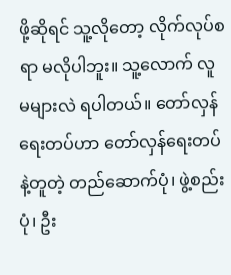ဖို့ဆိုရင် သူ့လိုတော့ လိုက်လုပ်စရာ မလိုပါဘူး။ သူ့လောက် လူမများလဲ ရပါတယ်။ တော်လှန်ရေးတပ်ဟာ တော်လှန်ရေးတပ်နဲ့တူတဲ့ တည်ဆောက်ပုံ၊ ဖွဲ့စည်းပုံ၊ ဦး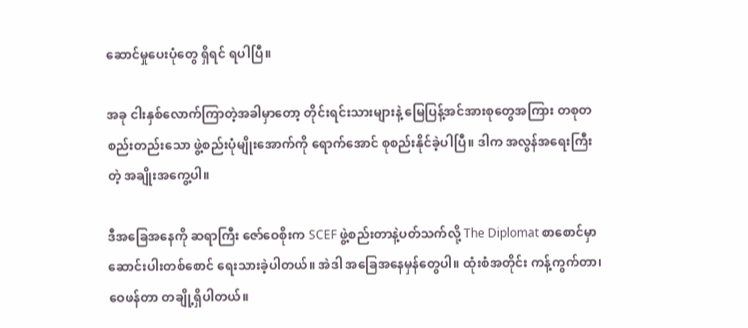ဆောင်မှုပေးပုံတွေ ရှိရင် ရပါပြီ။

အခု ငါးနှစ်လောက်ကြာတဲ့အခါမှာတော့ တိုင်းရင်းသားများနဲ့ မြေပြန့်အင်အားစုတွေအကြား တစုတစည်းတည်းသော ဖွဲ့စည်းပုံမျိုးအောက်ကို ရောက်အောင် စုစည်းနိုင်ခဲ့ပါပြီ။ ဒါက အလွန်အရေးကြီးတဲ့ အချိုးအကွေ့ပါ။

ဒီအခြေအနေကို ဆရာကြီး ဇော်ဝေစိုးက SCEF ဖွဲ့စည်းတာနဲ့ပတ်သက်လို့ The Diplomat စာစောင်မှာ ဆောင်းပါးတစ်စောင် ရေးသားခဲ့ပါတယ်။ အဲဒါ အခြေအနေမှန်တွေပါ။ ထုံးစံအတိုင်း ကန့်ကွက်တာ၊ ဝေဖန်တာ တချို့ရှိပါတယ်။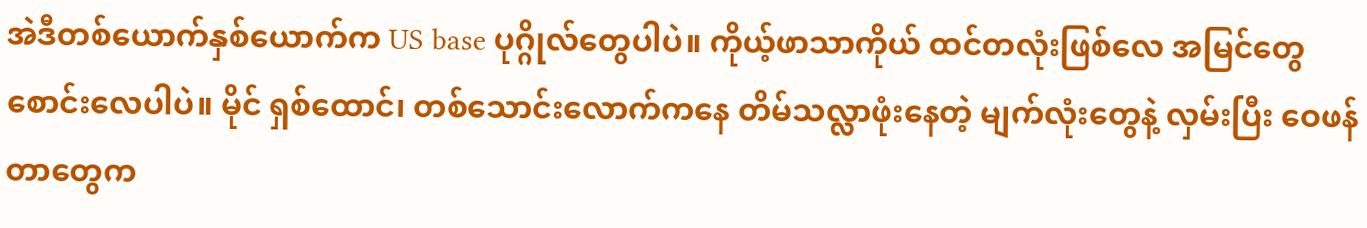အဲဒီတစ်ယောက်နှစ်ယောက်က US base ပုဂ္ဂိုလ်တွေပါပဲ။ ကိုယ့်ဖာသာကိုယ် ထင်တလုံးဖြစ်လေ အမြင်တွေစောင်းလေပါပဲ။ မိုင် ရှစ်ထောင်၊ တစ်သောင်းလောက်ကနေ တိမ်သလ္လာဖုံးနေတဲ့ မျက်လုံးတွေနဲ့ လှမ်းပြီး ဝေဖန်တာတွေက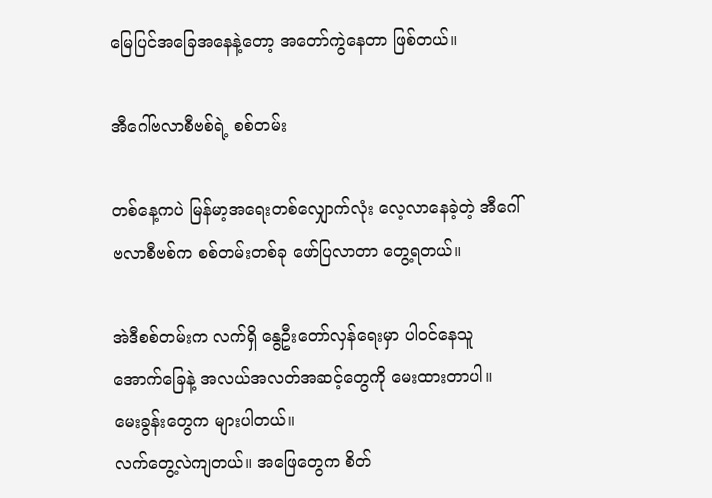မြေပြင်အခြေအနေနဲ့တော့ အတော်ကွဲနေတာ ဖြစ်တယ်။

အီဂေါ်ဗလာစီဗစ်ရဲ့ စစ်တမ်း

တစ်နေ့ကပဲ မြန်မာ့အရေးတစ်လျှောက်လုံး လေ့လာနေခဲ့တဲ့ အီဂေါ်ဗလာစီဗစ်က စစ်တမ်းတစ်ခု ဖော်ပြလာတာ တွေ့ရတယ်။

အဲဒီစစ်တမ်းက လက်ရှိ နွေဦးတော်လှန်ရေးမှာ ပါဝင်နေသူ အောက်ခြေနဲ့ အလယ်အလတ်အဆင့်တွေကို မေးထားတာပါ။ မေးခွန်းတွေက များပါတယ်။
လက်တွေ့လဲကျတယ်။ အဖြေတွေက စိတ်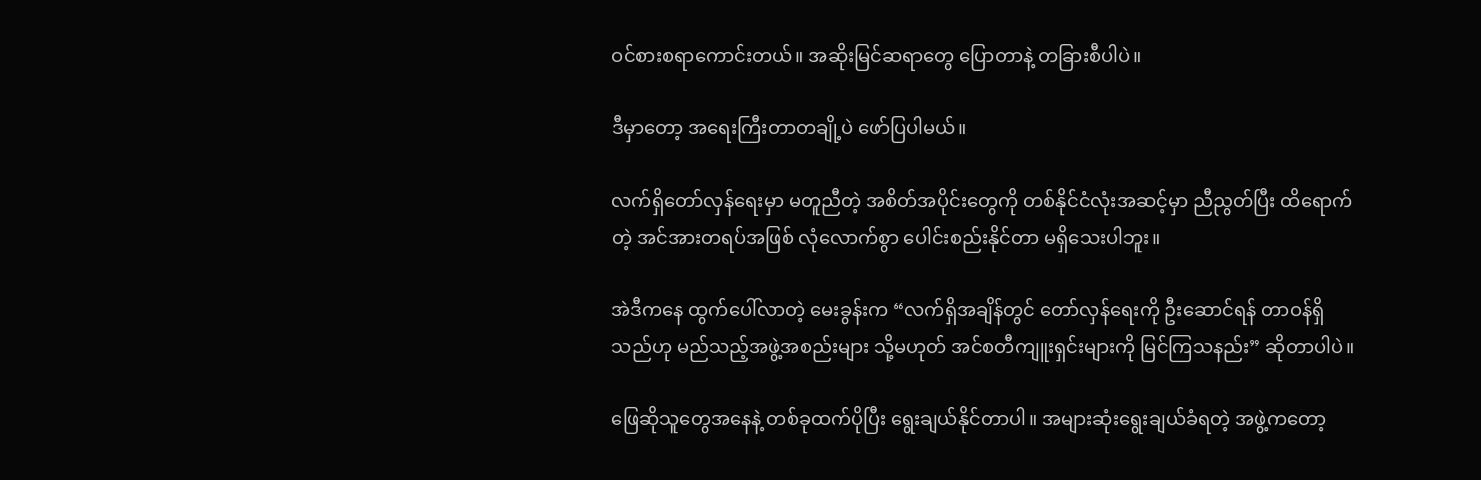ဝင်စားစရာကောင်းတယ်။ အဆိုးမြင်ဆရာတွေ ပြောတာနဲ့ တခြားစီပါပဲ။

ဒီမှာတော့ အရေးကြီးတာတချို့ပဲ ဖော်ပြပါမယ်။

လက်ရှိတော်လှန်ရေးမှာ မတူညီတဲ့ အစိတ်အပိုင်းတွေကို တစ်နိုင်ငံလုံးအဆင့်မှာ ညီညွတ်ပြီး ထိရောက်တဲ့ အင်အားတရပ်အဖြစ် လုံလောက်စွာ ပေါင်းစည်းနိုင်တာ မရှိသေးပါဘူး။

အဲဒီကနေ ထွက်ပေါ်လာတဲ့ မေးခွန်းက “လက်ရှိအချိန်တွင် တော်လှန်ရေးကို ဦးဆောင်ရန် တာဝန်ရှိသည်ဟု မည်သည့်အဖွဲ့အစည်းများ သို့မဟုတ် အင်စတီကျူးရှင်းများကို မြင်ကြသနည်း” ဆိုတာပါပဲ။

ဖြေဆိုသူတွေအနေနဲ့ တစ်ခုထက်ပိုပြီး ရွေးချယ်နိုင်တာပါ။ အများဆုံးရွေးချယ်ခံရတဲ့ အဖွဲ့ကတော့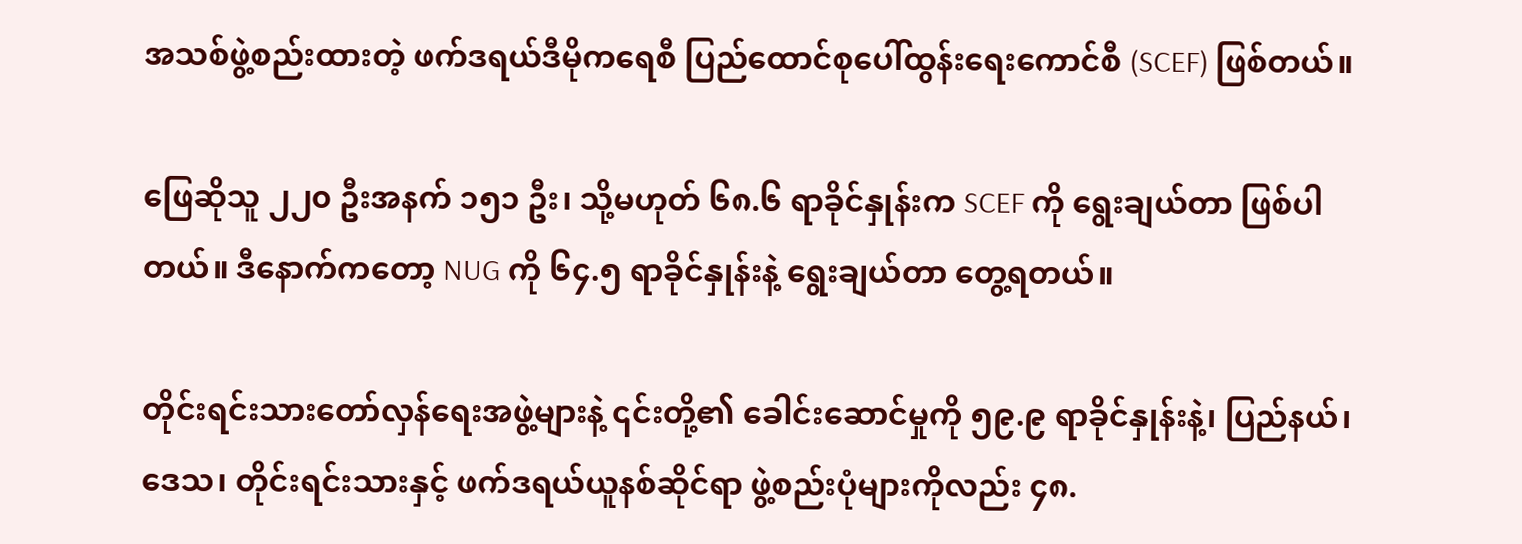အသစ်ဖွဲ့စည်းထားတဲ့ ဖက်ဒရယ်ဒီမိုကရေစီ ပြည်ထောင်စုပေါ်ထွန်းရေးကောင်စီ (SCEF) ဖြစ်တယ်။

ဖြေဆိုသူ ၂၂၀ ဦးအနက် ၁၅၁ ဦး၊ သို့မဟုတ် ၆၈.၆ ရာခိုင်နှုန်းက SCEF ကို ရွေးချယ်တာ ဖြစ်ပါတယ်။ ဒီနောက်ကတော့ NUG ကို ၆၄.၅ ရာခိုင်နှုန်းနဲ့ ရွေးချယ်တာ တွေ့ရတယ်။

တိုင်းရင်းသားတော်လှန်ရေးအဖွဲ့များနဲ့ ၎င်းတို့၏ ခေါင်းဆောင်မှုကို ၅၉.၉ ရာခိုင်နှုန်းနဲ့၊ ပြည်နယ်၊ ဒေသ၊ တိုင်းရင်းသားနှင့် ဖက်ဒရယ်ယူနစ်ဆိုင်ရာ ဖွဲ့စည်းပုံများကိုလည်း ၄၈.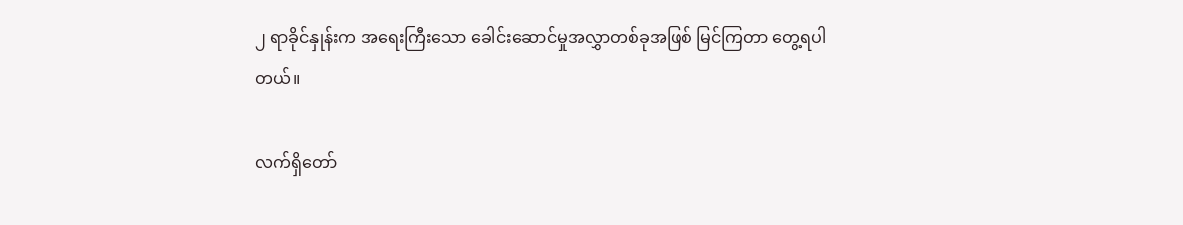၂ ရာခိုင်နှုန်းက အရေးကြီးသော ခေါင်းဆောင်မှုအလွှာတစ်ခုအဖြစ် မြင်ကြတာ တွေ့ရပါတယ်။

လက်ရှိတော်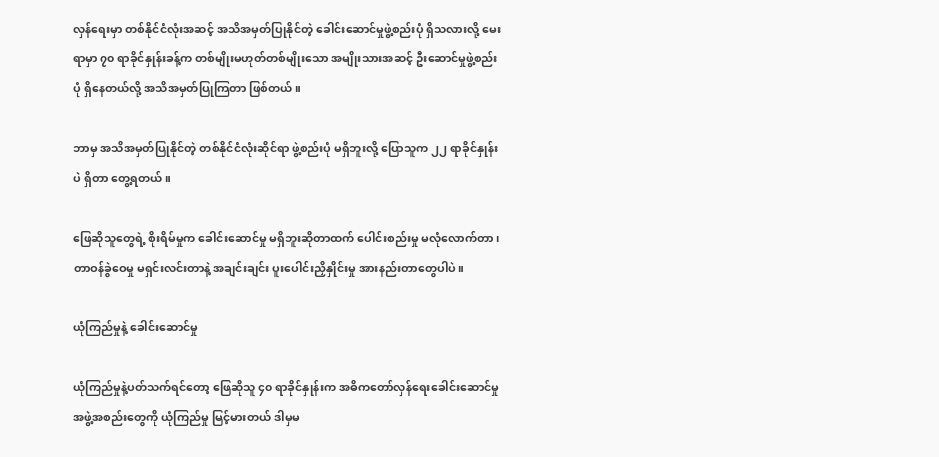လှန်ရေးမှာ တစ်နိုင်ငံလုံးအဆင့် အသိအမှတ်ပြုနိုင်တဲ့ ခေါင်းဆောင်မှုဖွဲ့စည်းပုံ ရှိသလားလို့ မေးရာမှာ ၇၀ ရာခိုင်နှုန်းခန့်က တစ်မျိုးမဟုတ်တစ်မျိုးသော အမျိုးသားအဆင့် ဦးဆောင်မှုဖွဲ့စည်းပုံ ရှိနေတယ်လို့ အသိအမှတ်ပြုကြတာ ဖြစ်တယ်။

ဘာမှ အသိအမှတ်ပြုနိုင်တဲ့ တစ်နိုင်ငံလုံးဆိုင်ရာ ဖွဲ့စည်းပုံ မရှိဘူးလို့ ပြောသူက ၂၂ ရာခိုင်နှုန်းပဲ ရှိတာ တွေ့ရတယ်။

ဖြေဆိုသူတွေရဲ့ စိုးရိမ်မှုက ခေါင်းဆောင်မှု မရှိဘူးဆိုတာထက် ပေါင်းစည်းမှု မလုံလောက်တာ၊ တာဝန်ခွဲဝေမှု မရှင်းလင်းတာနဲ့ အချင်းချင်း ပူးပေါင်းညှိနှိုင်းမှု အားနည်းတာတွေပါပဲ။

ယုံကြည်မှုနဲ့ ခေါင်းဆောင်မှု

ယုံကြည်မှုနဲ့ပတ်သက်ရင်တော့ ဖြေဆိုသူ ၄၀ ရာခိုင်နှုန်းက အဓိကတော်လှန်ရေးခေါင်းဆောင်မှု အဖွဲ့အစည်းတွေကို ယုံကြည်မှု မြင့်မားတယ် ဒါမှမ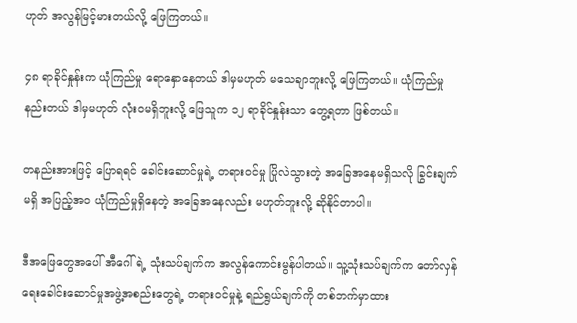ဟုတ် အလွန်မြင့်မားတယ်လို့ ဖြေကြတယ်။

၄၈ ရာခိုင်နှုန်းက ယုံကြည်မှု ရောနှောနေတယ် ဒါမှမဟုတ် မသေချာဘူးလို့ ဖြေကြတယ်။ ယုံကြည်မှု နည်းတယ် ဒါမှမဟုတ် လုံးဝမရှိဘူးလို့ ဖြေသူက ၁၂ ရာခိုင်နှုန်းသာ တွေ့ရတာ ဖြစ်တယ်။

တနည်းအားဖြင့် ပြောရရင် ခေါင်းဆောင်မှုရဲ့ တရားဝင်မှု ပြိုလဲသွားတဲ့ အခြေအနေမရှိသလို ခြွင်းချက်မရှိ အပြည့်အဝ ယုံကြည်မှုရှိနေတဲ့ အခြေအနေလည်း မဟုတ်ဘူးလို့ ဆိုနိုင်တာပါ။

ဒီအဖြေတွေအပေါ် အီဂေါ်ရဲ့ သုံးသပ်ချက်က အလွန်ကောင်းမွန်ပါတယ်။ သူ့သုံးသပ်ချက်က တော်လှန်ရေးခေါင်းဆောင်မှုအဖွဲ့အစည်းတွေရဲ့ တရားဝင်မှုနဲ့ ရည်ရွယ်ချက်ကို တစ်ဘက်မှာထား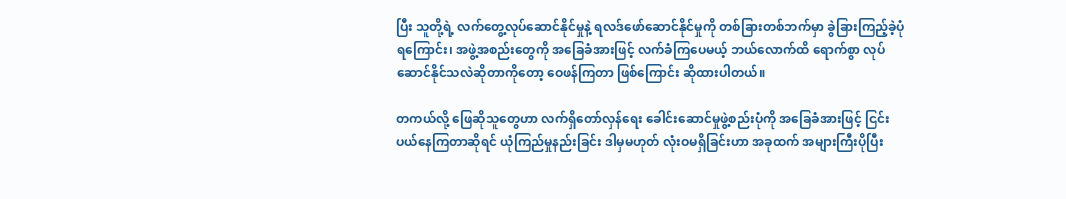ပြီး သူတို့ရဲ့ လက်တွေ့လုပ်ဆောင်နိုင်မှုနဲ့ ရလဒ်ဖော်ဆောင်နိုင်မှုကို တစ်ခြားတစ်ဘက်မှာ ခွဲခြားကြည့်ခဲ့ပုံရကြောင်း၊ အဖွဲ့အစည်းတွေကို အခြေခံအားဖြင့် လက်ခံကြပေမယ့် ဘယ်လောက်ထိ ရောက်စွာ လုပ်ဆောင်နိုင်သလဲဆိုတာကိုတော့ ဝေဖန်ကြတာ ဖြစ်ကြောင်း ဆိုထားပါတယ်။

တကယ်လို့ ဖြေဆိုသူတွေဟာ လက်ရှိတော်လှန်ရေး ခေါင်းဆောင်မှုဖွဲ့စည်းပုံကို အခြေခံအားဖြင့် ငြင်းပယ်နေကြတာဆိုရင် ယုံကြည်မှုနည်းခြင်း ဒါမှမဟုတ် လုံးဝမရှိခြင်းဟာ အခုထက် အများကြီးပိုပြီး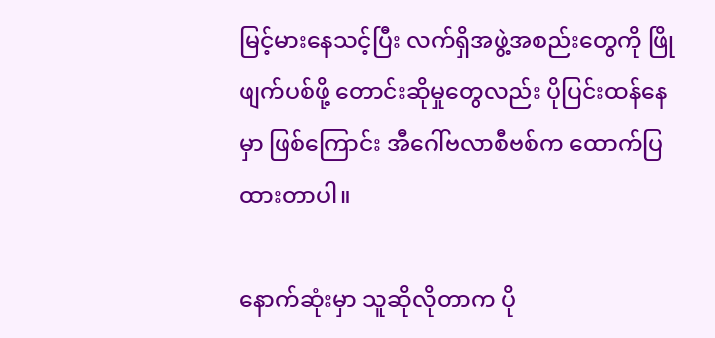မြင့်မားနေသင့်ပြီး လက်ရှိအဖွဲ့အစည်းတွေကို ဖြိုဖျက်ပစ်ဖို့ တောင်းဆိုမှုတွေလည်း ပိုပြင်းထန်နေမှာ ဖြစ်ကြောင်း အီဂေါ်ဗလာစီဗစ်က ထောက်ပြထားတာပါ။

နောက်ဆုံးမှာ သူဆိုလိုတာက ပို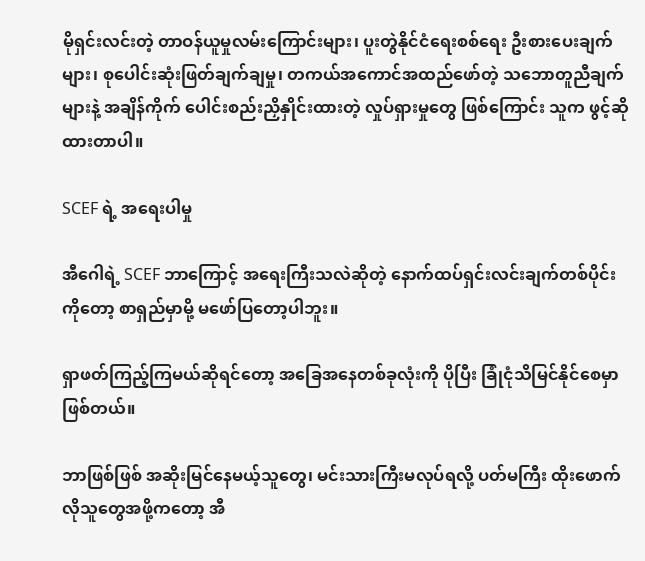မိုရှင်းလင်းတဲ့ တာဝန်ယူမှုလမ်းကြောင်းများ၊ ပူးတွဲနိုင်ငံရေးစစ်ရေး ဦးစားပေးချက်များ၊ စုပေါင်းဆုံးဖြတ်ချက်ချမှု၊ တကယ်အကောင်အထည်ဖော်တဲ့ သဘောတူညီချက်များနဲ့ အချိန်ကိုက် ပေါင်းစည်းညှိနှိုင်းထားတဲ့ လှုပ်ရှားမှုတွေ ဖြစ်ကြောင်း သူက ဖွင့်ဆိုထားတာပါ။

SCEF ရဲ့ အရေးပါမှု

အီဂေါရဲ့ SCEF ဘာကြောင့် အရေးကြီးသလဲဆိုတဲ့ နောက်ထပ်ရှင်းလင်းချက်တစ်ပိုင်းကိုတော့ စာရှည်မှာမို့ မဖော်ပြတော့ပါဘူး။

ရှာဖတ်ကြည့်ကြမယ်ဆိုရင်တော့ အခြေအနေတစ်ခုလုံးကို ပိုပြီး ခြုံငုံသိမြင်နိုင်စေမှာ ဖြစ်တယ်။

ဘာဖြစ်ဖြစ် အဆိုးမြင်နေမယ့်သူတွေ၊ မင်းသားကြီးမလုပ်ရလို့ ပတ်မကြီး ထိုးဖောက်လိုသူတွေအဖို့ကတော့ အီ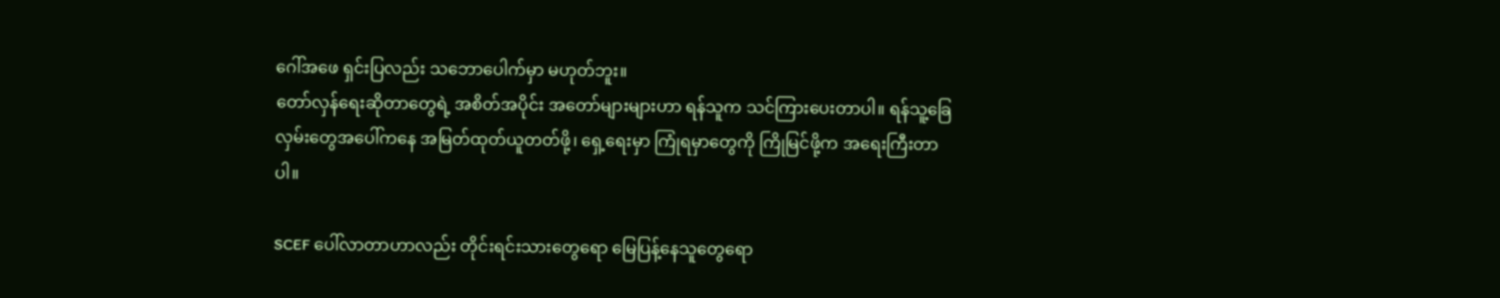ဂေါ်အဖေ ရှင်းပြလည်း သဘောပေါက်မှာ မဟုတ်ဘူး။
တော်လှန်ရေးဆိုတာတွေရဲ့ အစိတ်အပိုင်း အတော်များများဟာ ရန်သူက သင်ကြားပေးတာပါ။ ရန်သူ့ခြေလှမ်းတွေအပေါ်ကနေ အမြတ်ထုတ်ယူတတ်ဖို့၊ ရှေ့ရေးမှာ ကြုံရမှာတွေကို ကြိုမြင်ဖို့က အရေးကြီးတာပါ။

SCEF ပေါ်လာတာဟာလည်း တိုင်းရင်းသားတွေရော မြေပြန့်နေသူတွေရော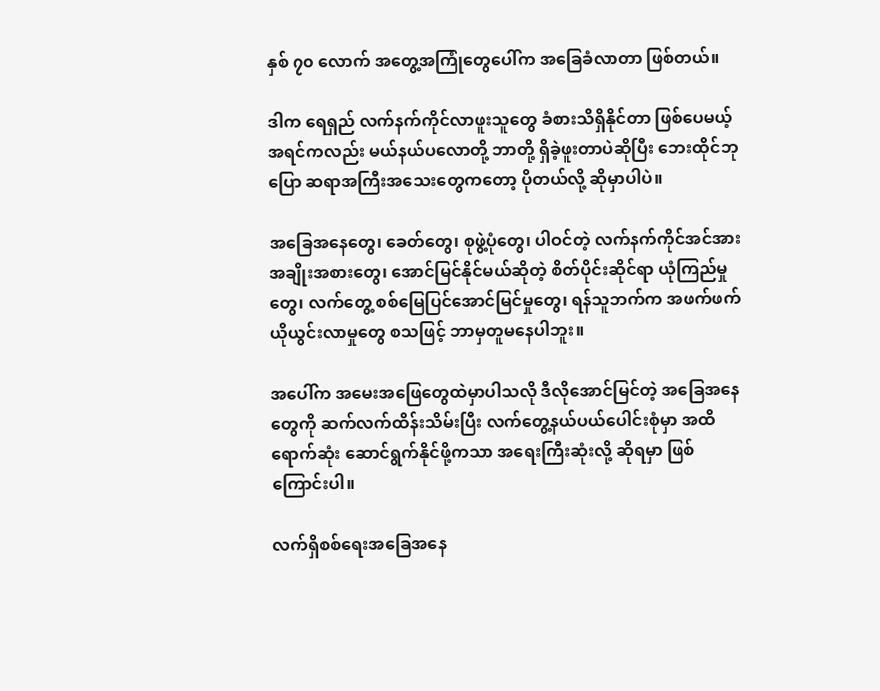နှစ် ၇၀ လောက် အတွေ့အကြုံတွေပေါ်က အခြေခံလာတာ ဖြစ်တယ်။

ဒါက ရေရှည် လက်နက်ကိုင်လာဖူးသူတွေ ခံစားသိရှိနိုင်တာ ဖြစ်ပေမယ့် အရင်ကလည်း မယ်နယ်ပလောတို့ ဘာတို့ ရှိခဲ့ဖူးတာပဲဆိုပြီး ဘေးထိုင်ဘု ပြော ဆရာအကြီးအသေးတွေကတော့ ပိုတယ်လို့ ဆိုမှာပါပဲ။

အခြေအနေတွေ၊ ခေတ်တွေ၊ စုဖွဲ့ပုံတွေ၊ ပါဝင်တဲ့ လက်နက်ကိုင်အင်အား အချိုးအစားတွေ၊ အောင်မြင်နိုင်မယ်ဆိုတဲ့ စိတ်ပိုင်းဆိုင်ရာ ယုံကြည်မှုတွေ၊ လက်တွေ့ စစ်မြေပြင်အောင်မြင်မှုတွေ၊ ရန်သူဘက်က အဖက်ဖက် ယိုယွင်းလာမှုတွေ စသဖြင့် ဘာမှတူမနေပါဘူး။

အပေါ်က အမေးအဖြေတွေထဲမှာပါသလို ဒီလိုအောင်မြင်တဲ့ အခြေအနေတွေကို ဆက်လက်ထိန်းသိမ်းပြီး လက်တွေ့နယ်ပယ်ပေါင်းစုံမှာ အထိရောက်ဆုံး ဆောင်ရွက်နိုင်ဖို့ကသာ အရေးကြီးဆုံးလို့ ဆိုရမှာ ဖြစ်ကြောင်းပါ။

လက်ရှိစစ်ရေးအခြေအနေ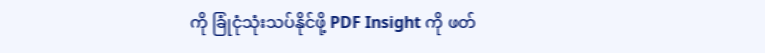ကို ခြုံငုံသုံးသပ်နိုင်ဖို့ PDF Insight ကို ဖတ်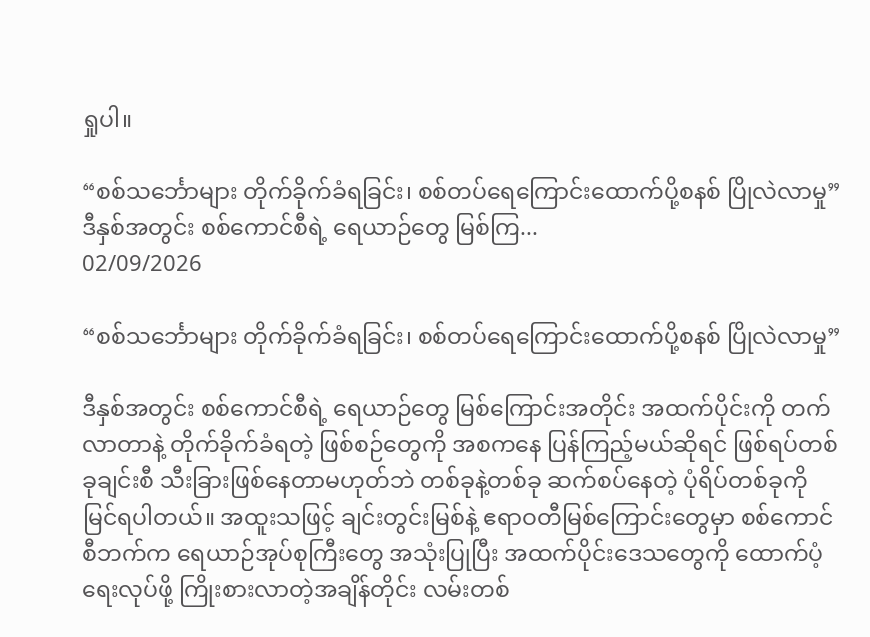ရှုပါ။

“စစ်သင်္ဘောများ တိုက်ခိုက်ခံရခြင်း၊ စစ်တပ်ရေကြောင်းထောက်ပို့စနစ် ပြိုလဲလာမှု”ဒီနှစ်အတွင်း စစ်ကောင်စီရဲ့ ရေယာဉ်တွေ မြစ်ကြ...
02/09/2026

“စစ်သင်္ဘောများ တိုက်ခိုက်ခံရခြင်း၊ စစ်တပ်ရေကြောင်းထောက်ပို့စနစ် ပြိုလဲလာမှု”

ဒီနှစ်အတွင်း စစ်ကောင်စီရဲ့ ရေယာဉ်တွေ မြစ်ကြောင်းအတိုင်း အထက်ပိုင်းကို တက်လာတာနဲ့ တိုက်ခိုက်ခံရတဲ့ ဖြစ်စဉ်တွေကို အစကနေ ပြန်ကြည့်မယ်ဆိုရင် ဖြစ်ရပ်တစ်ခုချင်းစီ သီးခြားဖြစ်နေတာမဟုတ်ဘဲ တစ်ခုနဲ့တစ်ခု ဆက်စပ်နေတဲ့ ပုံရိပ်တစ်ခုကို မြင်ရပါတယ်။ အထူးသဖြင့် ချင်းတွင်းမြစ်နဲ့ ဧရာဝတီမြစ်ကြောင်းတွေမှာ စစ်ကောင်စီဘက်က ရေယာဉ်အုပ်စုကြီးတွေ အသုံးပြုပြီး အထက်ပိုင်းဒေသတွေကို ထောက်ပံ့ရေးလုပ်ဖို့ ကြိုးစားလာတဲ့အချိန်တိုင်း လမ်းတစ်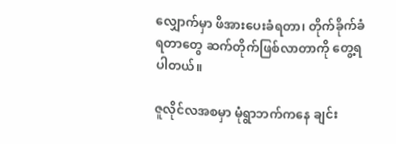လျှောက်မှာ ဖိအားပေးခံရတာ၊ တိုက်ခိုက်ခံရတာတွေ ဆက်တိုက်ဖြစ်လာတာကို တွေ့ရပါတယ်။

ဇူလိုင်လအစမှာ မုံရွာဘက်ကနေ ချင်း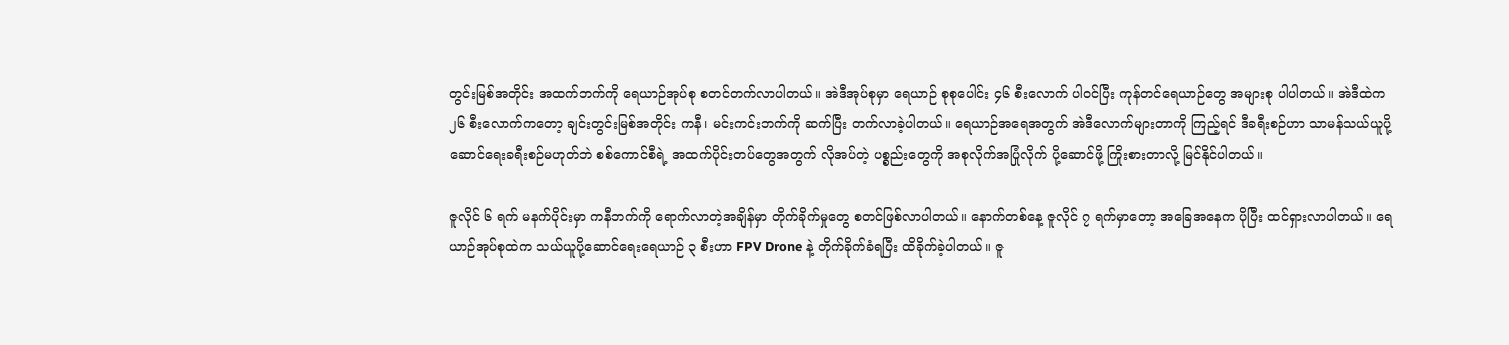တွင်းမြစ်အတိုင်း အထက်ဘက်ကို ရေယာဉ်အုပ်စု စတင်တက်လာပါတယ်။ အဲဒီအုပ်စုမှာ ရေယာဉ် စုစုပေါင်း ၄၆ စီးလောက် ပါဝင်ပြီး ကုန်တင်ရေယာဉ်တွေ အများစု ပါပါတယ်။ အဲဒီထဲက ၂၆ စီးလောက်ကတော့ ချင်းတွင်းမြစ်အတိုင်း ကနီ၊ မင်းကင်းဘက်ကို ဆက်ပြီး တက်လာခဲ့ပါတယ်။ ရေယာဉ်အရေအတွက် အဲဒီလောက်များတာကို ကြည့်ရင် ဒီခရီးစဉ်ဟာ သာမန်သယ်ယူပို့ဆောင်ရေးခရီးစဉ်မဟုတ်ဘဲ စစ်ကောင်စီရဲ့ အထက်ပိုင်းတပ်တွေအတွက် လိုအပ်တဲ့ ပစ္စည်းတွေကို အစုလိုက်အပြုံလိုက် ပို့ဆောင်ဖို့ ကြိုးစားတာလို့ မြင်နိုင်ပါတယ်။

ဇူလိုင် ၆ ရက် မနက်ပိုင်းမှာ ကနီဘက်ကို ရောက်လာတဲ့အချိန်မှာ တိုက်ခိုက်မှုတွေ စတင်ဖြစ်လာပါတယ်။ နောက်တစ်နေ့ ဇူလိုင် ၇ ရက်မှာတော့ အခြေအနေက ပိုပြီး ထင်ရှားလာပါတယ်။ ရေယာဉ်အုပ်စုထဲက သယ်ယူပို့ဆောင်ရေးရေယာဉ် ၃ စီးဟာ FPV Drone နဲ့ တိုက်ခိုက်ခံရပြီး ထိခိုက်ခဲ့ပါတယ်။ ဇူ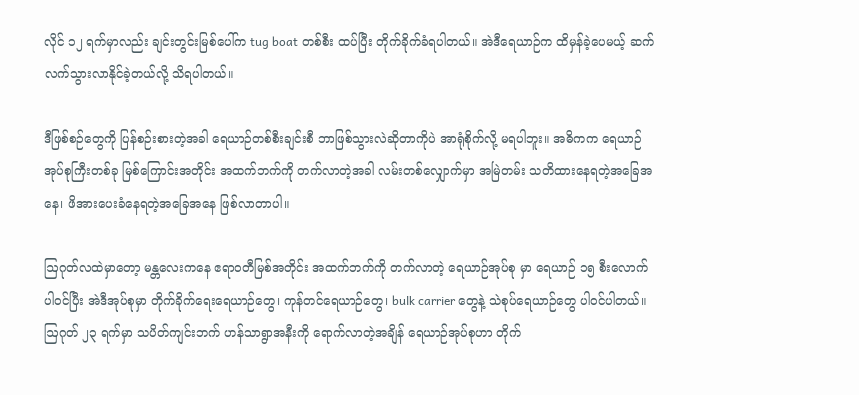လိုင် ၁၂ ရက်မှာလည်း ချင်းတွင်းမြစ်ပေါ်က tug boat တစ်စီး ထပ်ပြီး တိုက်ခိုက်ခံရပါတယ်။ အဲဒီရေယာဉ်က ထိမှန်ခဲ့ပေမယ့် ဆက်လက်သွားလာနိုင်ခဲ့တယ်လို့ သိရပါတယ်။

ဒီဖြစ်စဉ်တွေကို ပြန်စဉ်းစားတဲ့အခါ ရေယာဉ်တစ်စီးချင်းစီ ဘာဖြစ်သွားလဲဆိုတာကိုပဲ အာရုံစိုက်လို့ မရပါဘူး။ အဓိကက ရေယာဉ်အုပ်စုကြီးတစ်ခု မြစ်ကြောင်းအတိုင်း အထက်ဘက်ကို တက်လာတဲ့အခါ လမ်းတစ်လျှောက်မှာ အမြဲတမ်း သတိထားနေရတဲ့အခြေအနေ၊ ဖိအားပေးခံနေရတဲ့အခြေအနေ ဖြစ်လာတာပါ။

ဩဂုတ်လထဲမှာတော့ မန္တလေးကနေ ဧရာဝတီမြစ်အတိုင်း အထက်ဘက်ကို တက်လာတဲ့ ရေယာဉ်အုပ်စု မှာ ရေယာဉ် ၁၅ စီးလောက် ပါဝင်ပြီး အဲဒီအုပ်စုမှာ တိုက်ခိုက်ရေးရေယာဉ်တွေ၊ ကုန်တင်ရေယာဉ်တွေ၊ bulk carrier တွေနဲ့ သဲစုပ်ရေယာဉ်တွေ ပါဝင်ပါတယ်။ ဩဂုတ် ၂၃ ရက်မှာ သပိတ်ကျင်းဘက် ဟန်သာရွာအနီးကို ရောက်လာတဲ့အချိန် ရေယာဉ်အုပ်စုဟာ တိုက်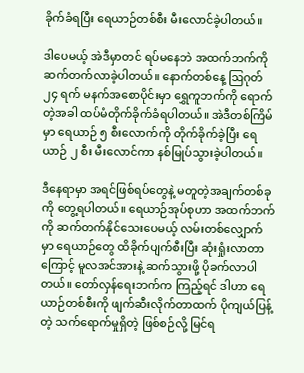ခိုက်ခံရပြီး ရေယာဉ်တစ်စီး မီးလောင်ခဲ့ပါတယ်။

ဒါပေမယ့် အဲဒီမှာတင် ရပ်မနေဘဲ အထက်ဘက်ကို ဆက်တက်လာခဲ့ပါတယ်။ နောက်တစ်နေ့ ဩဂုတ် ၂၄ ရက် မနက်အစောပိုင်းမှာ ရွှေကူဘက်ကို ရောက်တဲ့အခါ ထပ်မံတိုက်ခိုက်ခံရပါတယ်။ အဲဒီတစ်ကြိမ်မှာ ရေယာဉ် ၅ စီးလောက်ကို တိုက်ခိုက်ခဲ့ပြီး ရေယာဉ် ၂ စီး မီးလောင်ကာ နစ်မြုပ်သွားခဲ့ပါတယ်။

ဒီနေရာမှာ အရင်ဖြစ်ရပ်တွေနဲ့ မတူတဲ့အချက်တစ်ခုကို တွေ့ရပါတယ်။ ရေယာဉ်အုပ်စုဟာ အထက်ဘက်ကို ဆက်တက်နိုင်သေးပေမယ့် လမ်းတစ်လျှောက်မှာ ရေယာဉ်တွေ ထိခိုက်ပျက်စီးပြီး ဆုံးရှုံးလာတာကြောင့် မူလအင်အားနဲ့ ဆက်သွားဖို့ ပိုခက်လာပါတယ်။ တော်လှန်ရေးဘက်က ကြည့်ရင် ဒါဟာ ရေယာဉ်တစ်စီးကို ဖျက်ဆီးလိုက်တာထက် ပိုကျယ်ပြန့်တဲ့ သက်ရောက်မှုရှိတဲ့ ဖြစ်စဉ်လို့ မြင်ရ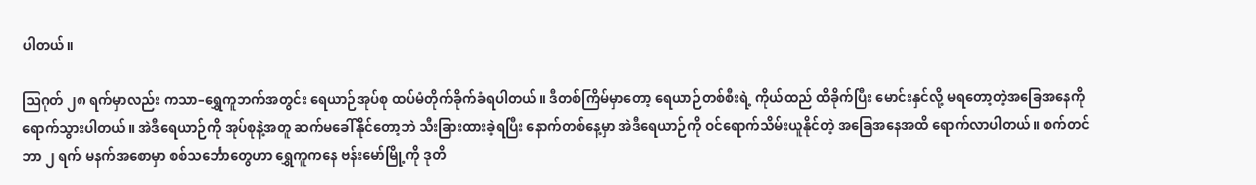ပါတယ်။

ဩဂုတ် ၂၈ ရက်မှာလည်း ကသာ–ရွှေကူဘက်အတွင်း ရေယာဉ်အုပ်စု ထပ်မံတိုက်ခိုက်ခံရပါတယ်။ ဒီတစ်ကြိမ်မှာတော့ ရေယာဉ်တစ်စီးရဲ့ ကိုယ်ထည် ထိခိုက်ပြီး မောင်းနှင်လို့ မရတော့တဲ့အခြေအနေကို ရောက်သွားပါတယ်။ အဲဒီရေယာဉ်ကို အုပ်စုနဲ့အတူ ဆက်မခေါ်နိုင်တော့ဘဲ သီးခြားထားခဲ့ရပြီး နောက်တစ်နေ့မှာ အဲဒီရေယာဉ်ကို ဝင်ရောက်သိမ်းယူနိုင်တဲ့ အခြေအနေအထိ ရောက်လာပါတယ်။ စက်တင်ဘာ ၂ ရက် မနက်အစောမှာ စစ်သင်္ဘောတွေဟာ ရွှေကူကနေ ဗန်းမော်မြို့ကို ဒုတိ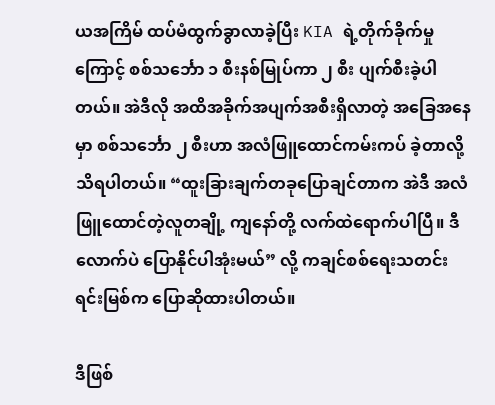ယအကြိမ် ထပ်မံထွက်ခွာလာခဲ့ပြီး KIA ရဲ့တိုက်ခိုက်မှုကြောင့် စစ်သင်္ဘော ၁ စီးနစ်မြုပ်ကာ ၂ စီး ပျက်စီးခဲ့ပါတယ်။ အဲဒီလို အထိအခိုက်အပျက်အစီးရှိလာတဲ့ အခြေအနေမှာ စစ်သင်္ဘော ၂ စီးဟာ အလံဖြူထောင်ကမ်းကပ် ခဲ့တာလို့ သိရပါတယ်။ “ထူးခြားချက်တခုပြောချင်တာက အဲဒီ အလံဖြူထောင်တဲ့လူတချို့ ကျနော်တို့ လက်ထဲရောက်ပါပြီ။ ဒီလောက်ပဲ ပြောနိုင်ပါအုံးမယ်” လို့ ကချင်စစ်ရေးသတင်းရင်းမြစ်က ပြောဆိုထားပါတယ်။

ဒီဖြစ်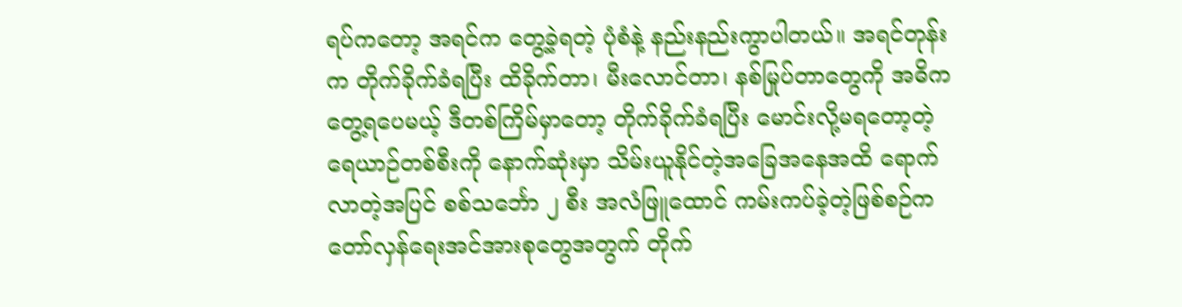ရပ်ကတော့ အရင်က တွေ့ခဲ့ရတဲ့ ပုံစံနဲ့ နည်းနည်းကွာပါတယ်။ အရင်တုန်းက တိုက်ခိုက်ခံရပြီး ထိခိုက်တာ၊ မီးလောင်တာ၊ နစ်မြုပ်တာတွေကို အဓိကတွေ့ရပေမယ့် ဒီတစ်ကြိမ်မှာတော့ တိုက်ခိုက်ခံရပြီး မောင်းလို့မရတော့တဲ့ ရေယာဉ်တစ်စီးကို နောက်ဆုံးမှာ သိမ်းယူနိုင်တဲ့အခြေအနေအထိ ရောက်လာတဲ့အပြင် စစ်သင်္ဘော ၂ စီး အလံဖြူထောင် ကမ်းကပ်ခဲ့တဲ့ဖြစ်စဉ်က တော်လှန်ရေးအင်အားစုတွေအတွက် တိုက်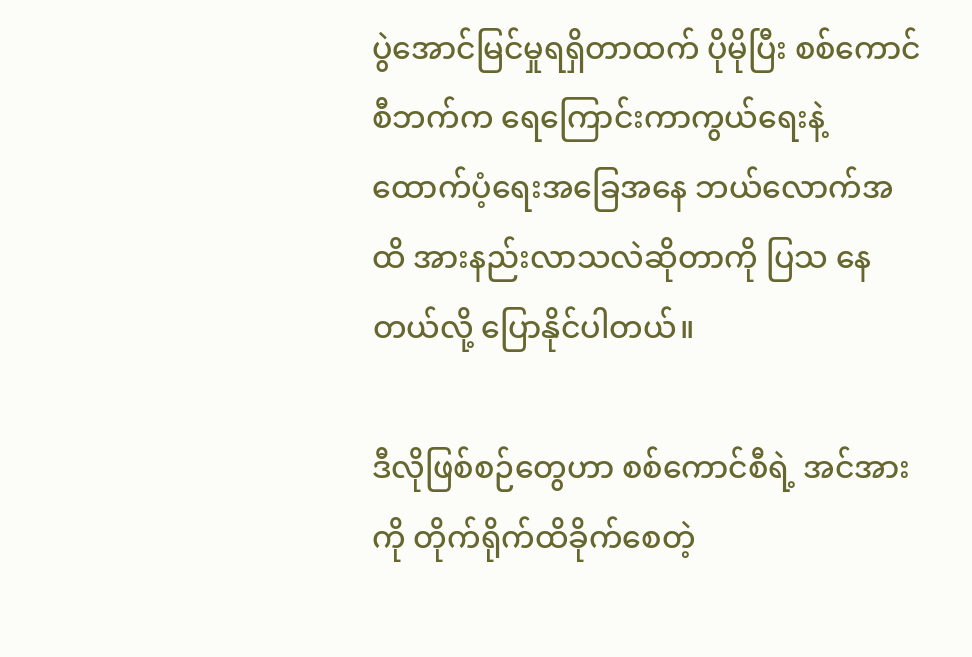ပွဲအောင်မြင်မှုရရှိတာထက် ပိုမိုပြီး စစ်ကောင်စီဘက်က ရေကြောင်းကာကွယ်ရေးနဲ့ ထောက်ပံ့ရေးအခြေအနေ ဘယ်လောက်အထိ အားနည်းလာသလဲဆိုတာကို ပြသ နေတယ်လို့ ပြောနိုင်ပါတယ်။

ဒီလိုဖြစ်စဉ်တွေဟာ စစ်ကောင်စီရဲ့ အင်အားကို တိုက်ရိုက်ထိခိုက်စေတဲ့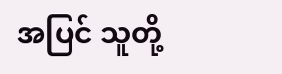အပြင် သူတို့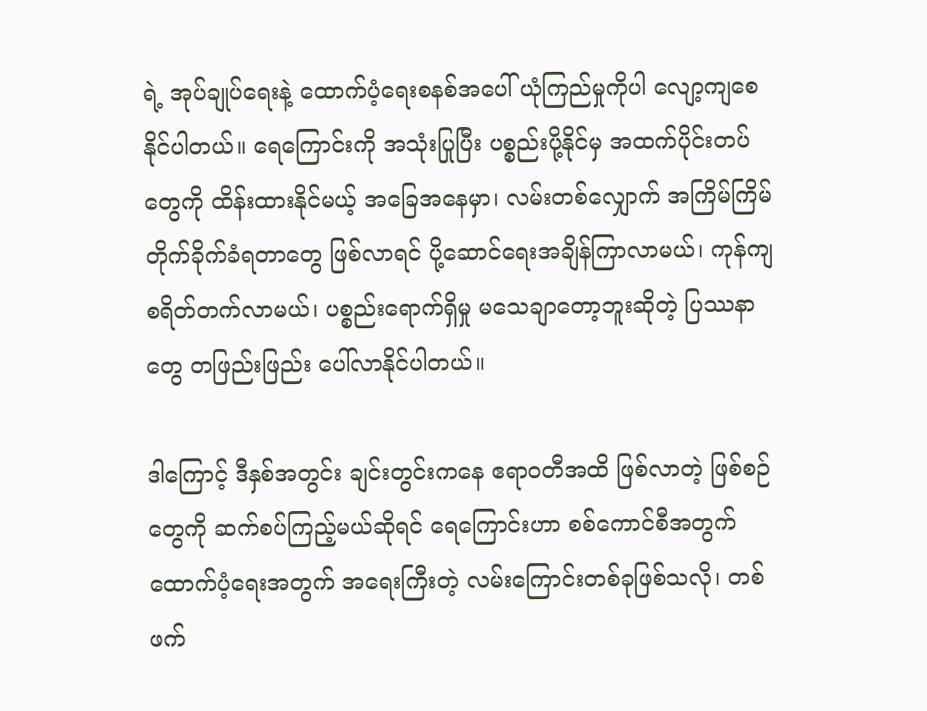ရဲ့ အုပ်ချုပ်ရေးနဲ့ ထောက်ပံ့ရေးစနစ်အပေါ် ယုံကြည်မှုကိုပါ လျော့ကျစေနိုင်ပါတယ်။ ရေကြောင်းကို အသုံးပြုပြီး ပစ္စည်းပို့နိုင်မှ အထက်ပိုင်းတပ်တွေကို ထိန်းထားနိုင်မယ့် အခြေအနေမှာ၊ လမ်းတစ်လျှောက် အကြိမ်ကြိမ် တိုက်ခိုက်ခံရတာတွေ ဖြစ်လာရင် ပို့ဆောင်ရေးအချိန်ကြာလာမယ်၊ ကုန်ကျစရိတ်တက်လာမယ်၊ ပစ္စည်းရောက်ရှိမှု မသေချာတော့ဘူးဆိုတဲ့ ပြဿနာတွေ တဖြည်းဖြည်း ပေါ်လာနိုင်ပါတယ်။

ဒါကြောင့် ဒီနှစ်အတွင်း ချင်းတွင်းကနေ ဧရာဝတီအထိ ဖြစ်လာတဲ့ ဖြစ်စဉ်တွေကို ဆက်စပ်ကြည့်မယ်ဆိုရင် ရေကြောင်းဟာ စစ်ကောင်စီအတွက် ထောက်ပံ့ရေးအတွက် အရေးကြီးတဲ့ လမ်းကြောင်းတစ်ခုဖြစ်သလို၊ တစ်ဖက်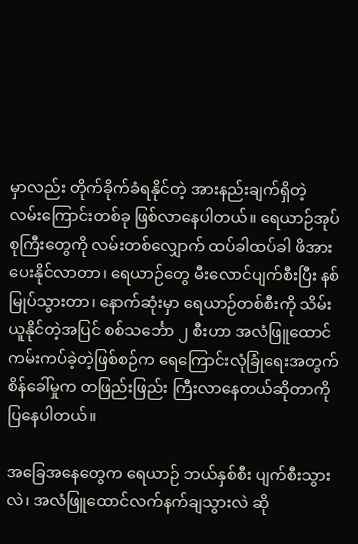မှာလည်း တိုက်ခိုက်ခံရနိုင်တဲ့ အားနည်းချက်ရှိတဲ့ လမ်းကြောင်းတစ်ခု ဖြစ်လာနေပါတယ်။ ရေယာဉ်အုပ်စုကြီးတွေကို လမ်းတစ်လျှောက် ထပ်ခါထပ်ခါ ဖိအားပေးနိုင်လာတာ၊ ရေယာဉ်တွေ မီးလောင်ပျက်စီးပြီး နစ်မြုပ်သွားတာ၊ နောက်ဆုံးမှာ ရေယာဉ်တစ်စီးကို သိမ်းယူနိုင်တဲ့အပြင် စစ်သင်္ဘော ၂ စီးဟာ အလံဖြူထောင် ကမ်းကပ်ခဲ့တဲ့ဖြစ်စဉ်က ရေကြောင်းလုံခြုံရေးအတွက် စိန်ခေါ်မှုက တဖြည်းဖြည်း ကြီးလာနေတယ်ဆိုတာကို ပြနေပါတယ်။

အခြေအနေတွေက ရေယာဉ် ဘယ်နှစ်စီး ပျက်စီးသွားလဲ၊ အလံဖြူထောင်လက်နက်ချသွားလဲ ဆို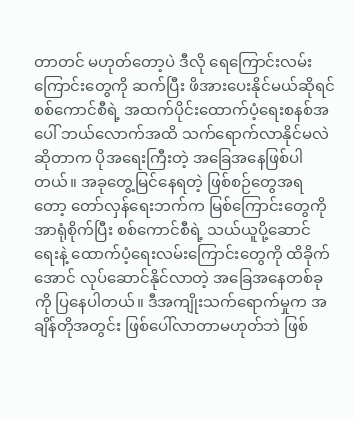တာတင် မဟုတ်တော့ပဲ ဒီလို ရေကြောင်းလမ်းကြောင်းတွေကို ဆက်ပြီး ဖိအားပေးနိုင်မယ်ဆိုရင် စစ်ကောင်စီရဲ့ အထက်ပိုင်းထောက်ပံ့ရေးစနစ်အပေါ် ဘယ်လောက်အထိ သက်ရောက်လာနိုင်မလဲဆိုတာက ပိုအရေးကြီးတဲ့ အခြေအနေဖြစ်ပါတယ်။ အခုတွေ့မြင်နေရတဲ့ ဖြစ်စဉ်တွေအရတော့ တော်လှန်ရေးဘက်က မြစ်ကြောင်းတွေကို အာရုံစိုက်ပြီး စစ်ကောင်စီရဲ့ သယ်ယူပို့ဆောင်ရေးနဲ့ ထောက်ပံ့ရေးလမ်းကြောင်းတွေကို ထိခိုက်အောင် လုပ်ဆောင်နိုင်လာတဲ့ အခြေအနေတစ်ခုကို ပြနေပါတယ်။ ဒီအကျိုးသက်ရောက်မှုက အချိန်တိုအတွင်း ဖြစ်ပေါ်လာတာမဟုတ်ဘဲ ဖြစ်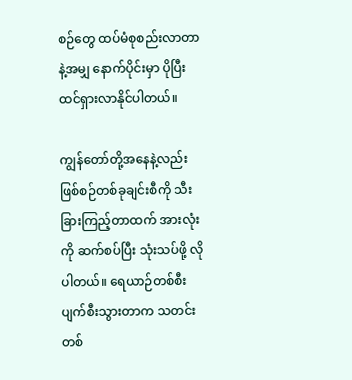စဉ်တွေ ထပ်မံစုစည်းလာတာနဲ့အမျှ နောက်ပိုင်းမှာ ပိုပြီး ထင်ရှားလာနိုင်ပါတယ်။

ကျွန်တော်တို့အနေနဲ့လည်း ဖြစ်စဉ်တစ်ခုချင်းစီကို သီးခြားကြည့်တာထက် အားလုံးကို ဆက်စပ်ပြီး သုံးသပ်ဖို့ လိုပါတယ်။ ရေယာဉ်တစ်စီး ပျက်စီးသွားတာက သတင်းတစ်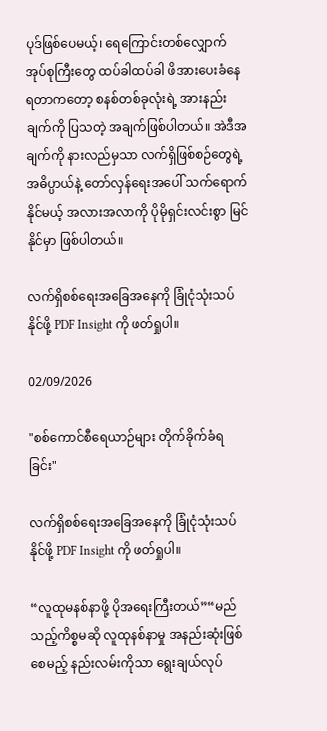ပုဒ်ဖြစ်ပေမယ့်၊ ရေကြောင်းတစ်လျှောက် အုပ်စုကြီးတွေ ထပ်ခါထပ်ခါ ဖိအားပေးခံနေရတာကတော့ စနစ်တစ်ခုလုံးရဲ့ အားနည်းချက်ကို ပြသတဲ့ အချက်ဖြစ်ပါတယ်။ အဲဒီအချက်ကို နားလည်မှသာ လက်ရှိဖြစ်စဉ်တွေရဲ့ အဓိပ္ပာယ်နဲ့ တော်လှန်ရေးအပေါ် သက်ရောက်နိုင်မယ့် အလားအလာကို ပိုမိုရှင်းလင်းစွာ မြင်နိုင်မှာ ဖြစ်ပါတယ်။

လက်ရှိစစ်ရေးအခြေအနေကို ခြုံငုံသုံးသပ်နိုင်ဖို့ PDF Insight ကို ဖတ်ရှုပါ။

02/09/2026

"စစ်ကောင်စီရေယာဉ်များ တိုက်ခိုက်ခံရခြင်း"

လက်ရှိစစ်ရေးအခြေအနေကို ခြုံငုံသုံးသပ်နိုင်ဖို့ PDF Insight ကို ဖတ်ရှုပါ။

“လူထုမနစ်နာဖို့ ပိုအရေးကြီးတယ်”“မည်သည့်ကိစ္စမဆို လူထုနစ်နာမှု အနည်းဆုံးဖြစ်စေမည့် နည်းလမ်းကိုသာ ရွေးချယ်လုပ်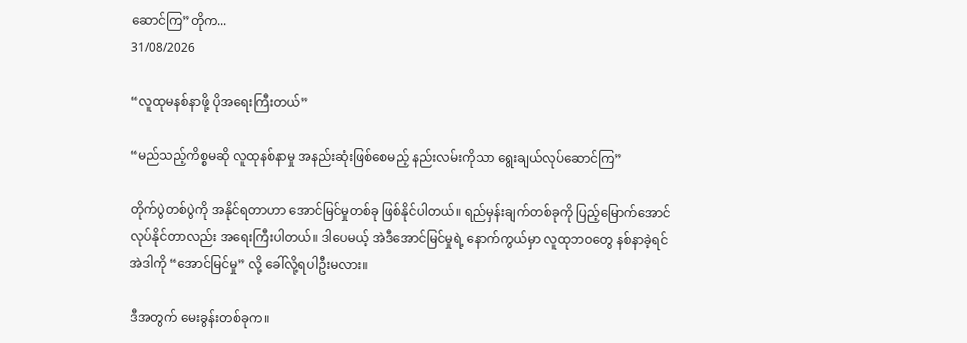ဆောင်ကြ”တိုက...
31/08/2026

“လူထုမနစ်နာဖို့ ပိုအရေးကြီးတယ်”

“မည်သည့်ကိစ္စမဆို လူထုနစ်နာမှု အနည်းဆုံးဖြစ်စေမည့် နည်းလမ်းကိုသာ ရွေးချယ်လုပ်ဆောင်ကြ”

တိုက်ပွဲတစ်ပွဲကို အနိုင်ရတာဟာ အောင်မြင်မှုတစ်ခု ဖြစ်နိုင်ပါတယ်။ ရည်မှန်းချက်တစ်ခုကို ပြည့်မြောက်အောင် လုပ်နိုင်တာလည်း အရေးကြီးပါတယ်။ ဒါပေမယ့် အဲဒီအောင်မြင်မှုရဲ့ နောက်ကွယ်မှာ လူထုဘဝတွေ နစ်နာခဲ့ရင် အဲဒါကို “အောင်မြင်မှု” လို့ ခေါ်လို့ရပါဦးမလား။

ဒီအတွက် မေးခွန်းတစ်ခုက။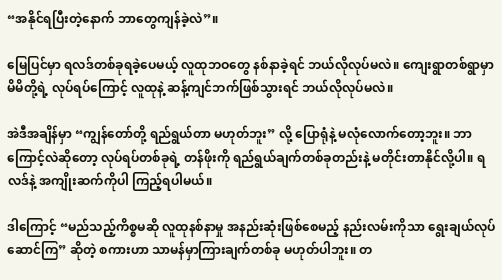“အနိုင်ရပြီးတဲ့နောက် ဘာတွေကျန်ခဲ့လဲ”။

မြေပြင်မှာ ရလဒ်တစ်ခုရခဲ့ပေမယ့် လူထုဘဝတွေ နစ်နာခဲ့ရင် ဘယ်လိုလုပ်မလဲ။ ကျေးရွာတစ်ရွာမှာ မိမိတို့ရဲ့ လုပ်ရပ်ကြောင့် လူထုနဲ့ ဆန့်ကျင်ဘက်ဖြစ်သွားရင် ဘယ်လိုလုပ်မလဲ။

အဲဒီအချိန်မှာ “ကျွန်တော်တို့ ရည်ရွယ်တာ မဟုတ်ဘူး” လို့ ပြောရုံနဲ့ မလုံလောက်တော့ဘူး။ ဘာကြောင့်လဲဆိုတော့ လုပ်ရပ်တစ်ခုရဲ့ တန်ဖိုးကို ရည်ရွယ်ချက်တစ်ခုတည်းနဲ့ မတိုင်းတာနိုင်လို့ပါ။ ရလဒ်နဲ့ အကျိုးဆက်ကိုပါ ကြည့်ရပါမယ်။

ဒါကြောင့် “မည်သည့်ကိစ္စမဆို လူထုနစ်နာမှု အနည်းဆုံးဖြစ်စေမည့် နည်းလမ်းကိုသာ ရွေးချယ်လုပ်ဆောင်ကြ” ဆိုတဲ့ စကားဟာ သာမန်မှာကြားချက်တစ်ခု မဟုတ်ပါဘူး။ တ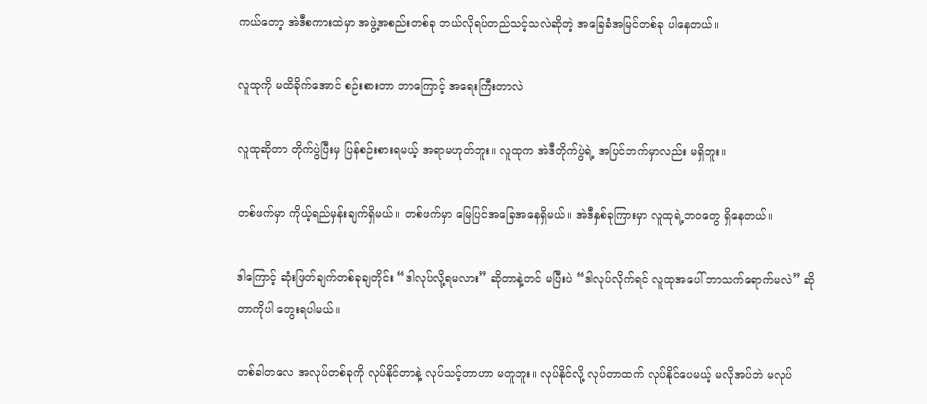ကယ်တော့ အဲဒီစကားထဲမှာ အဖွဲ့အစည်းတစ်ခု ဘယ်လိုရပ်တည်သင့်သလဲဆိုတဲ့ အခြေခံအမြင်တစ်ခု ပါနေတယ်။

လူထုကို မထိခိုက်အောင် စဉ်းစားတာ ဘာကြောင့် အရေးကြီးတာလဲ

လူထုဆိုတာ တိုက်ပွဲပြီးမှ ပြန်စဉ်းစားရမယ့် အရာမဟုတ်ဘူး။ လူထုက အဲဒီတိုက်ပွဲရဲ့ အပြင်ဘက်မှာလည်း မရှိဘူး။

တစ်ဖက်မှာ ကိုယ့်ရည်မှန်းချက်ရှိမယ်။ တစ်ဖက်မှာ မြေပြင်အခြေအနေရှိမယ်။ အဲဒီနှစ်ခုကြားမှာ လူထုရဲ့ဘဝတွေ ရှိနေတယ်။

ဒါကြောင့် ဆုံးဖြတ်ချက်တစ်ခုချတိုင်း “ဒါလုပ်လို့ရမလား” ဆိုတာနဲ့တင် မပြီးပဲ “ဒါလုပ်လိုက်ရင် လူထုအပေါ် ဘာသက်ရောက်မလဲ” ဆိုတာကိုပါ တွေးရပါမယ်။

တစ်ခါတလေ အလုပ်တစ်ခုကို လုပ်နိုင်တာနဲ့ လုပ်သင့်တာဟာ မတူဘူး။ လုပ်နိုင်လို့ လုပ်တာထက် လုပ်နိုင်ပေမယ့် မလိုအပ်ဘဲ မလုပ်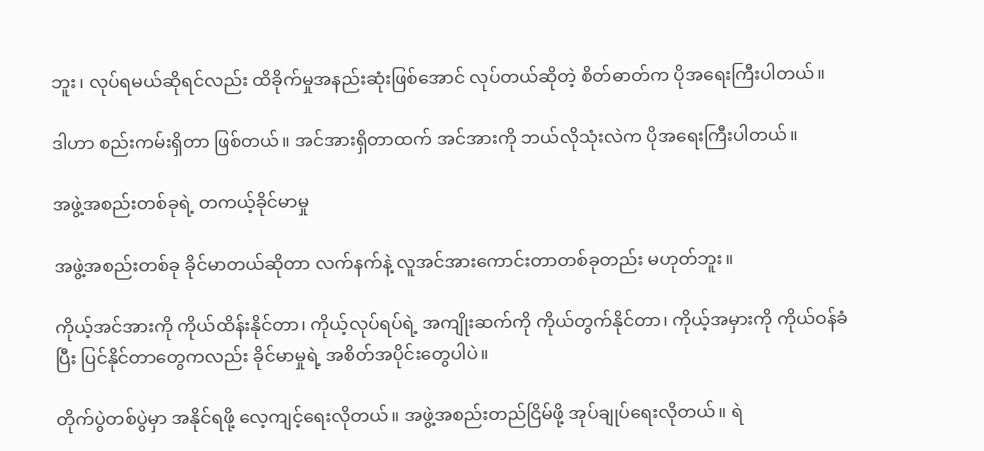ဘူး၊ လုပ်ရမယ်ဆိုရင်လည်း ထိခိုက်မှုအနည်းဆုံးဖြစ်အောင် လုပ်တယ်ဆိုတဲ့ စိတ်ဓာတ်က ပိုအရေးကြီးပါတယ်။

ဒါဟာ စည်းကမ်းရှိတာ ဖြစ်တယ်။ အင်အားရှိတာထက် အင်အားကို ဘယ်လိုသုံးလဲက ပိုအရေးကြီးပါတယ်။

အဖွဲ့အစည်းတစ်ခုရဲ့ တကယ့်ခိုင်မာမှု

အဖွဲ့အစည်းတစ်ခု ခိုင်မာတယ်ဆိုတာ လက်နက်နဲ့ လူအင်အားကောင်းတာတစ်ခုတည်း မဟုတ်ဘူး။

ကိုယ့်အင်အားကို ကိုယ်ထိန်းနိုင်တာ၊ ကိုယ့်လုပ်ရပ်ရဲ့ အကျိုးဆက်ကို ကိုယ်တွက်နိုင်တာ၊ ကိုယ့်အမှားကို ကိုယ်ဝန်ခံပြီး ပြင်နိုင်တာတွေကလည်း ခိုင်မာမှုရဲ့ အစိတ်အပိုင်းတွေပါပဲ။

တိုက်ပွဲတစ်ပွဲမှာ အနိုင်ရဖို့ လေ့ကျင့်ရေးလိုတယ်။ အဖွဲ့အစည်းတည်ငြိမ်ဖို့ အုပ်ချုပ်ရေးလိုတယ်။ ရဲ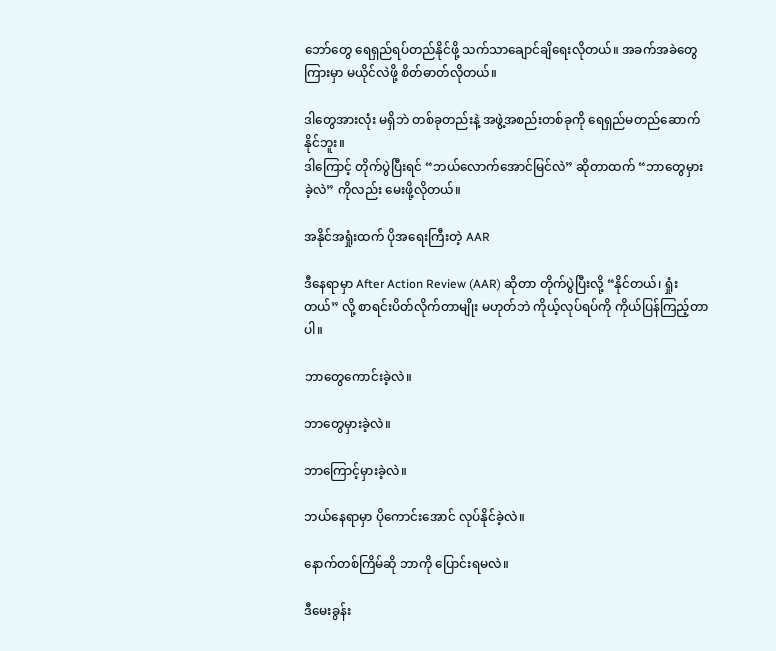ဘော်တွေ ရေရှည်ရပ်တည်နိုင်ဖို့ သက်သာချောင်ချိရေးလိုတယ်။ အခက်အခဲတွေကြားမှာ မယိုင်လဲဖို့ စိတ်ဓာတ်လိုတယ်။

ဒါတွေအားလုံး မရှိဘဲ တစ်ခုတည်းနဲ့ အဖွဲ့အစည်းတစ်ခုကို ရေရှည်မတည်ဆောက်နိုင်ဘူး။
ဒါကြောင့် တိုက်ပွဲပြီးရင် “ဘယ်လောက်အောင်မြင်လဲ” ဆိုတာထက် “ဘာတွေမှားခဲ့လဲ” ကိုလည်း မေးဖို့လိုတယ်။

အနိုင်အရှုံးထက် ပိုအရေးကြီးတဲ့ AAR

ဒီနေရာမှာ After Action Review (AAR) ဆိုတာ တိုက်ပွဲပြီးလို့ “နိုင်တယ်၊ ရှုံးတယ်” လို့ စာရင်းပိတ်လိုက်တာမျိုး မဟုတ်ဘဲ ကိုယ့်လုပ်ရပ်ကို ကိုယ်ပြန်ကြည့်တာပါ။

ဘာတွေကောင်းခဲ့လဲ။

ဘာတွေမှားခဲ့လဲ။

ဘာကြောင့်မှားခဲ့လဲ။

ဘယ်နေရာမှာ ပိုကောင်းအောင် လုပ်နိုင်ခဲ့လဲ။

နောက်တစ်ကြိမ်ဆို ဘာကို ပြောင်းရမလဲ။

ဒီမေးခွန်း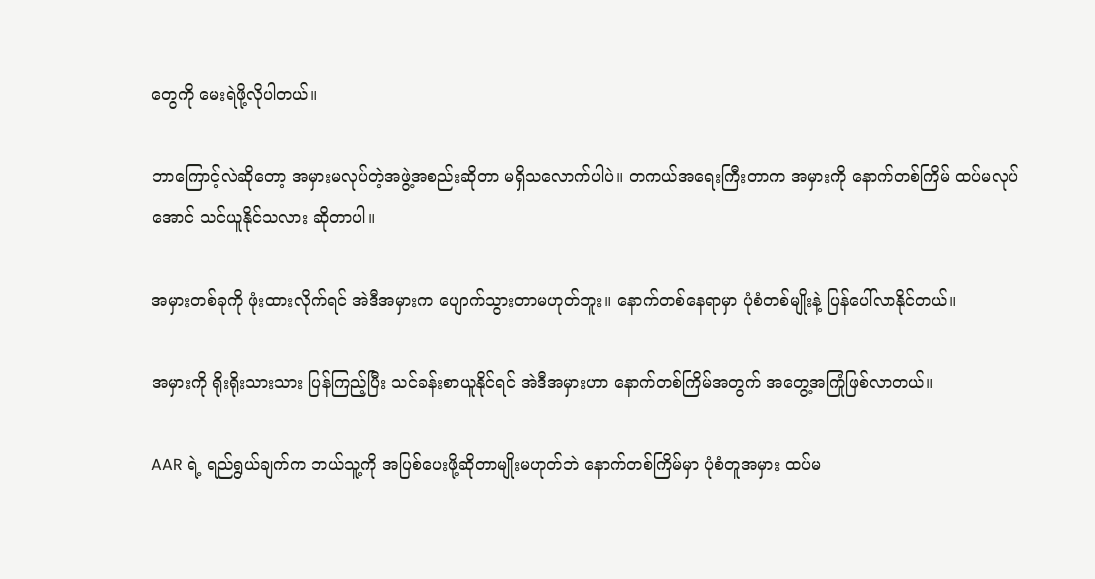တွေကို မေးရဲဖို့လိုပါတယ်။

ဘာကြောင့်လဲဆိုတော့ အမှားမလုပ်တဲ့အဖွဲ့အစည်းဆိုတာ မရှိသလောက်ပါပဲ။ တကယ်အရေးကြီးတာက အမှားကို နောက်တစ်ကြိမ် ထပ်မလုပ်အောင် သင်ယူနိုင်သလား ဆိုတာပါ။

အမှားတစ်ခုကို ဖုံးထားလိုက်ရင် အဲဒီအမှားက ပျောက်သွားတာမဟုတ်ဘူး။ နောက်တစ်နေရာမှာ ပုံစံတစ်မျိုးနဲ့ ပြန်ပေါ်လာနိုင်တယ်။

အမှားကို ရိုးရိုးသားသား ပြန်ကြည့်ပြီး သင်ခန်းစာယူနိုင်ရင် အဲဒီအမှားဟာ နောက်တစ်ကြိမ်အတွက် အတွေ့အကြုံဖြစ်လာတယ်။

AAR ရဲ့ ရည်ရွယ်ချက်က ဘယ်သူ့ကို အပြစ်ပေးဖို့ဆိုတာမျိုးမဟုတ်ဘဲ နောက်တစ်ကြိမ်မှာ ပုံစံတူအမှား ထပ်မ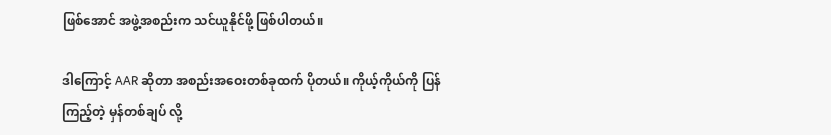ဖြစ်အောင် အဖွဲ့အစည်းက သင်ယူနိုင်ဖို့ ဖြစ်ပါတယ်။

ဒါကြောင့် AAR ဆိုတာ အစည်းအဝေးတစ်ခုထက် ပိုတယ်။ ကိုယ့်ကိုယ်ကို ပြန်ကြည့်တဲ့ မှန်တစ်ချပ် လို့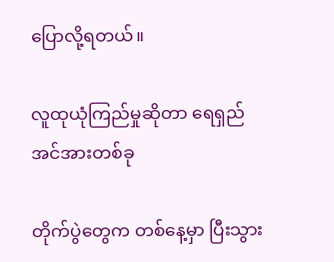ပြောလို့ရတယ်။

လူထုယုံကြည်မှုဆိုတာ ရေရှည်အင်အားတစ်ခု

တိုက်ပွဲတွေက တစ်နေ့မှာ ပြီးသွား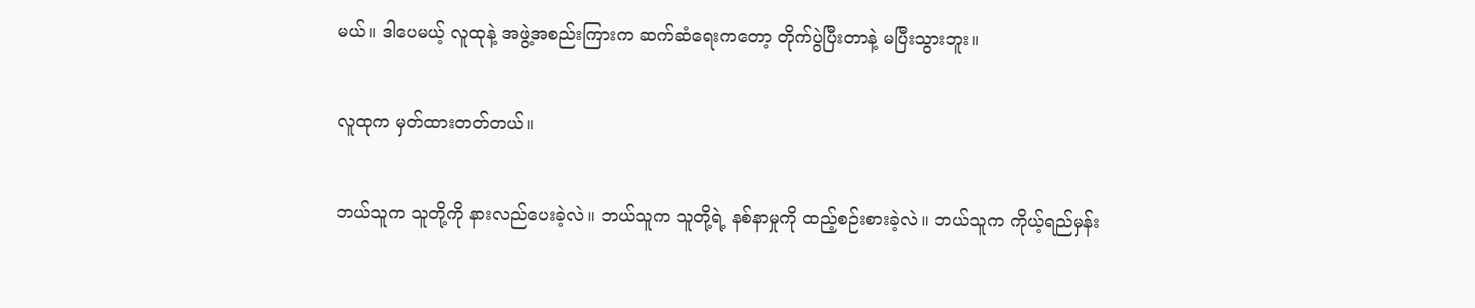မယ်။ ဒါပေမယ့် လူထုနဲ့ အဖွဲ့အစည်းကြားက ဆက်ဆံရေးကတော့ တိုက်ပွဲပြီးတာနဲ့ မပြီးသွားဘူး။

လူထုက မှတ်ထားတတ်တယ်။

ဘယ်သူက သူတို့ကို နားလည်ပေးခဲ့လဲ။ ဘယ်သူက သူတို့ရဲ့ နစ်နာမှုကို ထည့်စဉ်းစားခဲ့လဲ။ ဘယ်သူက ကိုယ့်ရည်မှန်း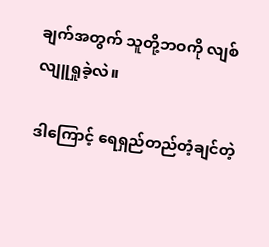ချက်အတွက် သူတို့ဘဝကို လျစ်လျူရှုခဲ့လဲ။

ဒါကြောင့် ရေရှည်တည်တံ့ချင်တဲ့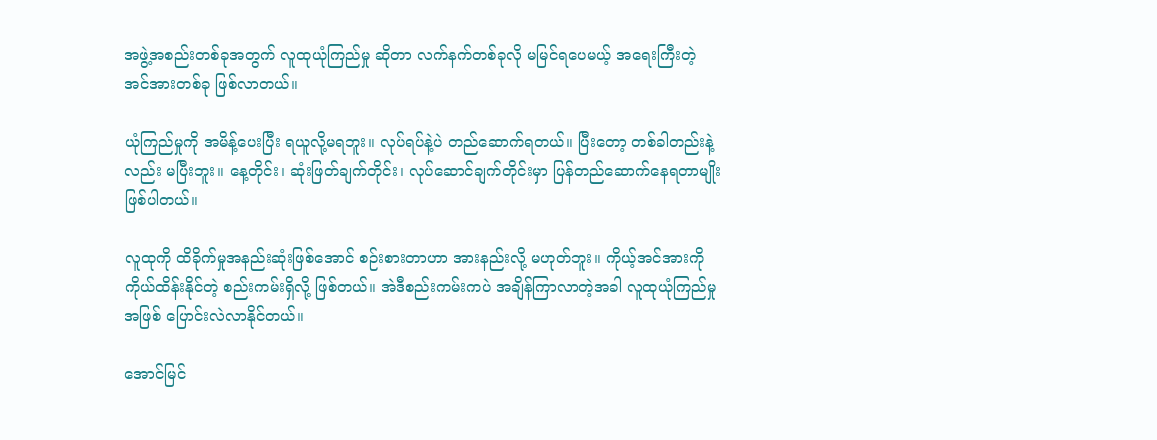အဖွဲ့အစည်းတစ်ခုအတွက် လူထုယုံကြည်မှု ဆိုတာ လက်နက်တစ်ခုလို မမြင်ရပေမယ့် အရေးကြီးတဲ့ အင်အားတစ်ခု ဖြစ်လာတယ်။

ယုံကြည်မှုကို အမိန့်ပေးပြီး ရယူလို့မရဘူး။ လုပ်ရပ်နဲ့ပဲ တည်ဆောက်ရတယ်။ ပြီးတော့ တစ်ခါတည်းနဲ့လည်း မပြီးဘူး။ နေ့တိုင်း၊ ဆုံးဖြတ်ချက်တိုင်း၊ လုပ်ဆောင်ချက်တိုင်းမှာ ပြန်တည်ဆောက်နေရတာမျိုးဖြစ်ပါတယ်။

လူထုကို ထိခိုက်မှုအနည်းဆုံးဖြစ်အောင် စဉ်းစားတာဟာ အားနည်းလို့ မဟုတ်ဘူး။ ကိုယ့်အင်အားကို ကိုယ်ထိန်းနိုင်တဲ့ စည်းကမ်းရှိလို့ ဖြစ်တယ်။ အဲဒီစည်းကမ်းကပဲ အချိန်ကြာလာတဲ့အခါ လူထုယုံကြည်မှုအဖြစ် ပြောင်းလဲလာနိုင်တယ်။

အောင်မြင်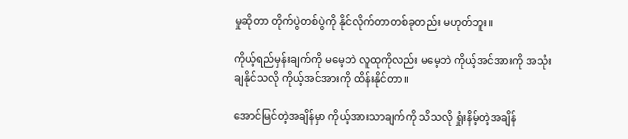မှုဆိုတာ တိုက်ပွဲတစ်ပွဲကို နိုင်လိုက်တာတစ်ခုတည်း မဟုတ်ဘူး။

ကိုယ့်ရည်မှန်းချက်ကို မမေ့ဘဲ လူထုကိုလည်း မမေ့ဘဲ ကိုယ့်အင်အားကို အသုံးချနိုင်သလို ကိုယ့်အင်အားကို ထိန်းနိုင်တာ။

အောင်မြင်တဲ့အချိန်မှာ ကိုယ့်အားသာချက်ကို သိသလို ရှုံးနိမ့်တဲ့အချိန်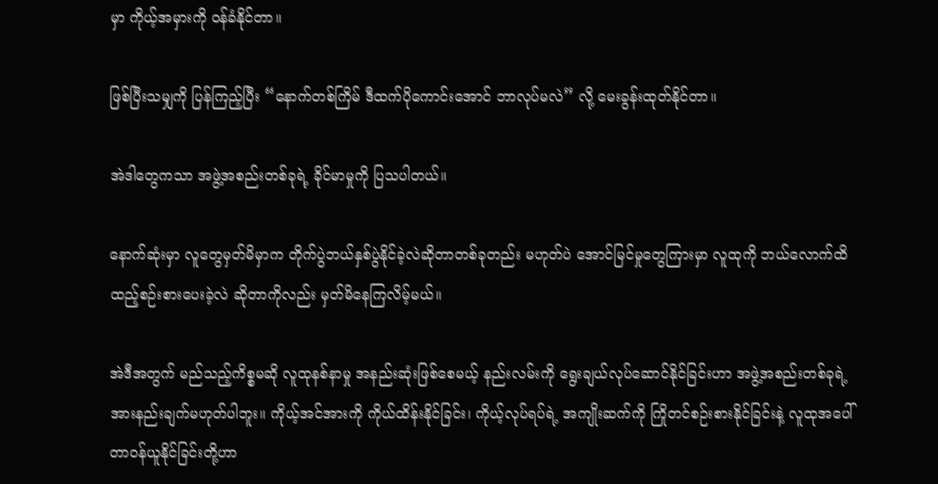မှာ ကိုယ့်အမှားကို ဝန်ခံနိုင်တာ။

ဖြစ်ပြီးသမျှကို ပြန်ကြည့်ပြီး “နောက်တစ်ကြိမ် ဒီထက်ပိုကောင်းအောင် ဘာလုပ်မလဲ” လို့ မေးခွန်းထုတ်နိုင်တာ။

အဲဒါတွေကသာ အဖွဲ့အစည်းတစ်ခုရဲ့ ခိုင်မာမှုကို ပြသပါတယ်။

နောက်ဆုံးမှာ လူတွေမှတ်မိမှာက တိုက်ပွဲဘယ်နှစ်ပွဲနိုင်ခဲ့လဲဆိုတာတစ်ခုတည်း မဟုတ်ပဲ အောင်မြင်မှုတွေကြားမှာ လူထုကို ဘယ်လောက်ထိ ထည့်စဉ်းစားပေးခဲ့လဲ ဆိုတာကိုလည်း မှတ်မိနေကြလိမ့်မယ်။

အဲဒီအတွက် မည်သည့်ကိစ္စမဆို လူထုနစ်နာမှု အနည်းဆုံးဖြစ်စေမယ့် နည်းလမ်းကို ရွေးချယ်လုပ်ဆောင်နိုင်ခြင်းဟာ အဖွဲ့အစည်းတစ်ခုရဲ့ အားနည်းချက်မဟုတ်ပါဘူး။ ကိုယ့်အင်အားကို ကိုယ်ထိန်းနိုင်ခြင်း၊ ကိုယ့်လုပ်ရပ်ရဲ့ အကျိုးဆက်ကို ကြိုတင်စဉ်းစားနိုင်ခြင်းနဲ့ လူထုအပေါ် တာဝန်ယူနိုင်ခြင်းတို့ဟာ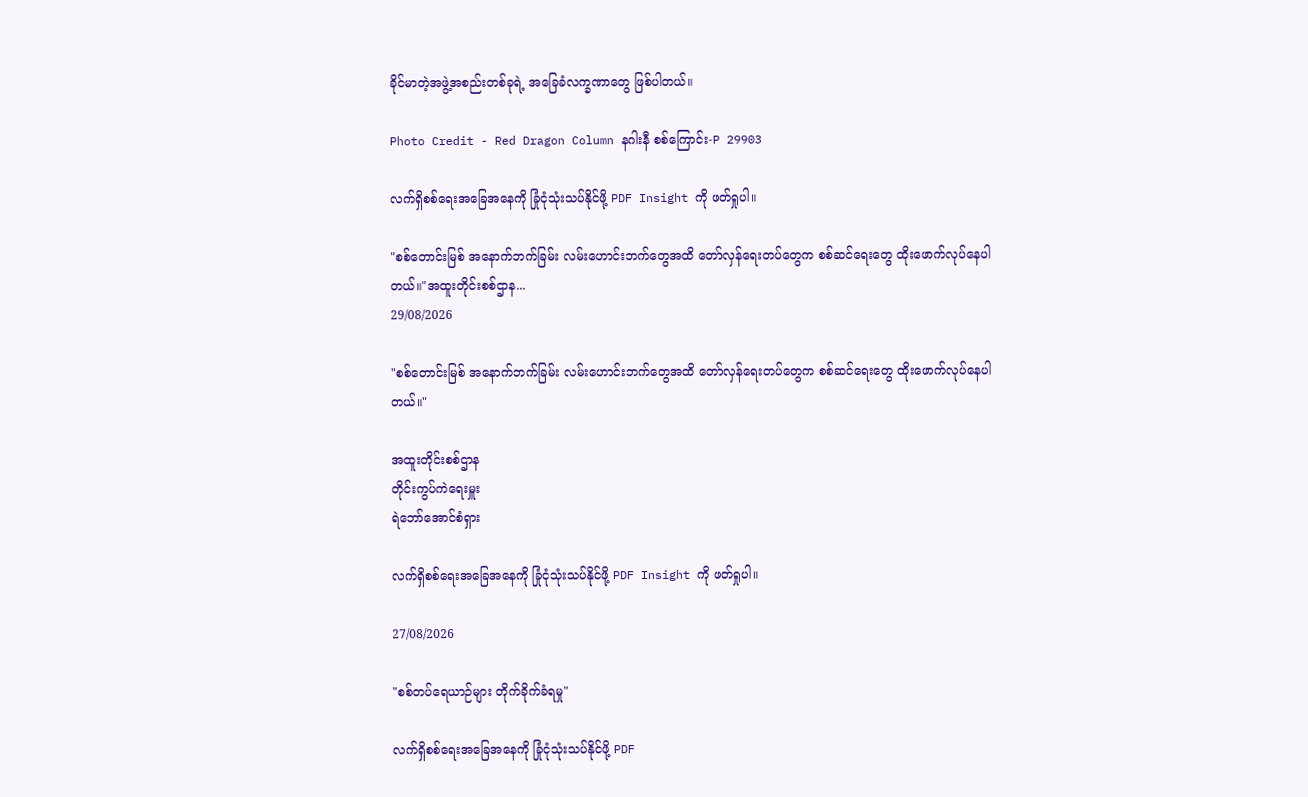ခိုင်မာတဲ့အဖွဲ့အစည်းတစ်ခုရဲ့ အခြေခံလက္ခဏာတွေ ဖြစ်ပါတယ်။

Photo Credit - Red Dragon Column နဂါးနီ စစ်ကြောင်း-P 29903

လက်ရှိစစ်ရေးအခြေအနေကို ခြုံငုံသုံးသပ်နိုင်ဖို့ PDF Insight ကို ဖတ်ရှုပါ။

"စစ်တောင်းမြစ် အနောက်ဘက်ခြမ်း လမ်းဟောင်းဘက်တွေအထိ တော်လှန်ရေးတပ်တွေက စစ်ဆင်ရေးတွေ ထိုးဖောက်လုပ်နေပါတယ်။"အထူးတိုင်းစစ်ဌာန...
29/08/2026

"စစ်တောင်းမြစ် အနောက်ဘက်ခြမ်း လမ်းဟောင်းဘက်တွေအထိ တော်လှန်ရေးတပ်တွေက စစ်ဆင်ရေးတွေ ထိုးဖောက်လုပ်နေပါတယ်။"

အထူးတိုင်းစစ်ဌာန
တိုင်းကွပ်ကဲရေးမှူး
ရဲဘော်အောင်စံရှား

လက်ရှိစစ်ရေးအခြေအနေကို ခြုံငုံသုံးသပ်နိုင်ဖို့ PDF Insight ကို ဖတ်ရှုပါ။

27/08/2026

"စစ်တပ်ရေယာဉ်များ တိုက်ခိုက်ခံရမှု"

လက်ရှိစစ်ရေးအခြေအနေကို ခြုံငုံသုံးသပ်နိုင်ဖို့ PDF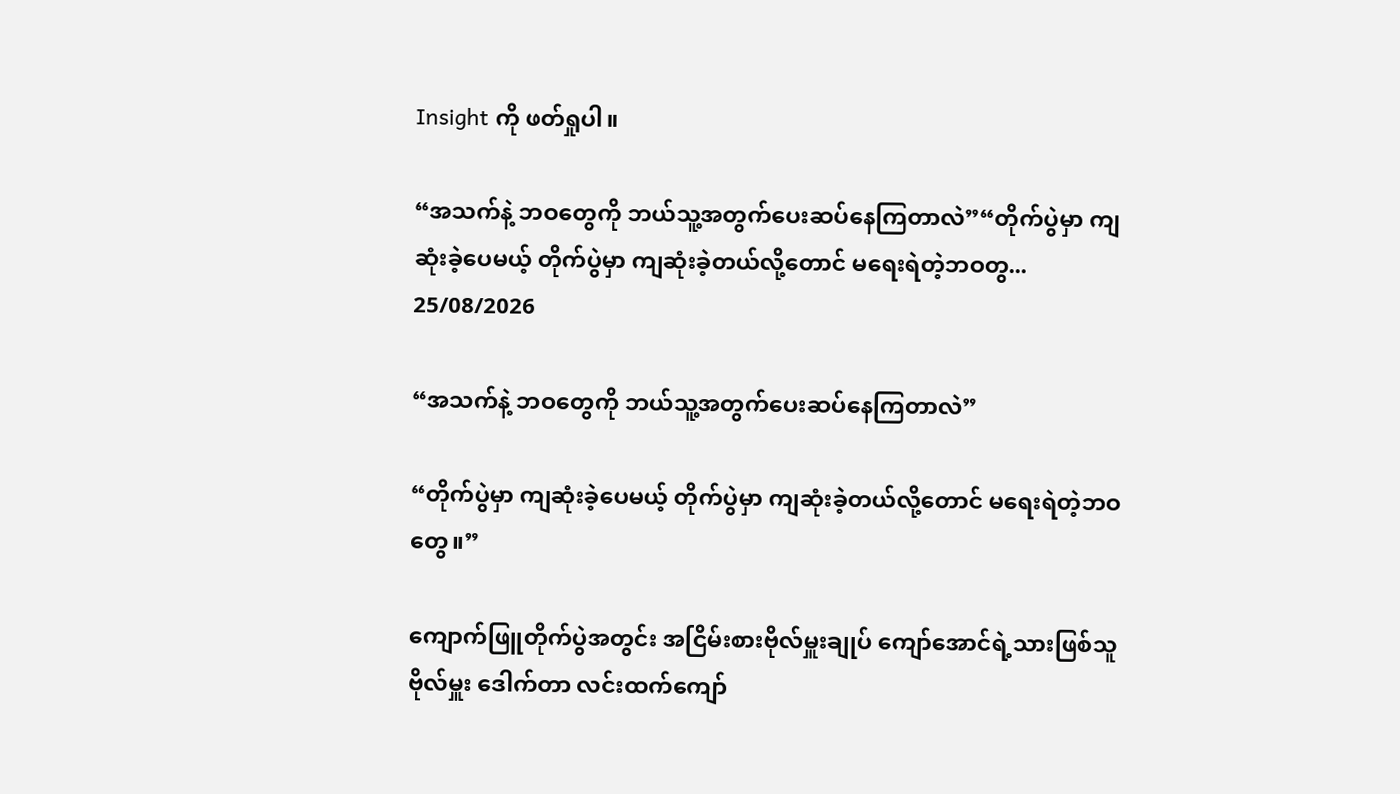Insight ကို ဖတ်ရှုပါ။

“အသက်နဲ့ ဘဝတွေကို ဘယ်သူ့အတွက်ပေးဆပ်နေကြတာလဲ”“တိုက်ပွဲမှာ ကျဆုံးခဲ့ပေမယ့် တိုက်ပွဲမှာ ကျဆုံးခဲ့တယ်လို့တောင် မရေးရဲတဲ့ဘဝတွ...
25/08/2026

“အသက်နဲ့ ဘဝတွေကို ဘယ်သူ့အတွက်ပေးဆပ်နေကြတာလဲ”

“တိုက်ပွဲမှာ ကျဆုံးခဲ့ပေမယ့် တိုက်ပွဲမှာ ကျဆုံးခဲ့တယ်လို့တောင် မရေးရဲတဲ့ဘဝတွေ။”

ကျောက်ဖြူတိုက်ပွဲအတွင်း အငြိမ်းစားဗိုလ်မှူးချုပ် ကျော်အောင်ရဲ့သားဖြစ်သူ ဗိုလ်မှူး ဒေါက်တာ လင်းထက်ကျော်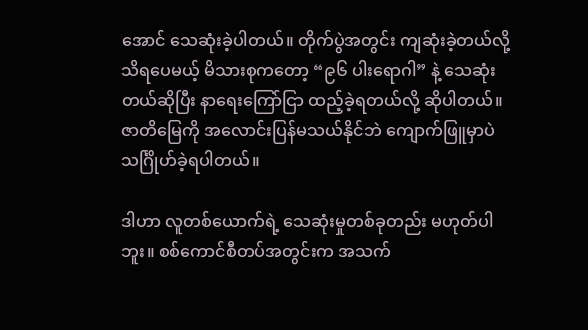အောင် သေဆုံးခဲ့ပါတယ်။ တိုက်ပွဲအတွင်း ကျဆုံးခဲ့တယ်လို့ သိရပေမယ့် မိသားစုကတော့ “၉၆ ပါးရောဂါ” နဲ့ သေဆုံးတယ်ဆိုပြီး နာရေးကြော်ငြာ ထည့်ခဲ့ရတယ်လို့ ဆိုပါတယ်။ ဇာတိမြေကို အလောင်းပြန်မသယ်နိုင်ဘဲ ကျောက်ဖြူမှာပဲ သင်္ဂြိုဟ်ခဲ့ရပါတယ်။

ဒါဟာ လူတစ်ယောက်ရဲ့ သေဆုံးမှုတစ်ခုတည်း မဟုတ်ပါဘူး။ စစ်ကောင်စီတပ်အတွင်းက အသက်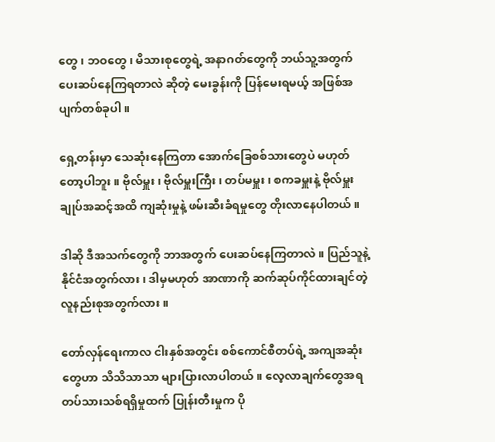တွေ၊ ဘဝတွေ၊ မိသားစုတွေရဲ့ အနာဂတ်တွေကို ဘယ်သူ့အတွက် ပေးဆပ်နေကြရတာလဲ ဆိုတဲ့ မေးခွန်းကို ပြန်မေးရမယ့် အဖြစ်အပျက်တစ်ခုပါ။

ရှေ့တန်းမှာ သေဆုံးနေကြတာ အောက်ခြေစစ်သားတွေပဲ မဟုတ်တော့ပါဘူး။ ဗိုလ်မှူး၊ ဗိုလ်မှူးကြီး၊ တပ်မမှူး၊ စကခမှူးနဲ့ ဗိုလ်မှူးချုပ်အဆင့်အထိ ကျဆုံးမှုနဲ့ ဖမ်းဆီးခံရမှုတွေ တိုးလာနေပါတယ်။

ဒါဆို ဒီအသက်တွေကို ဘာအတွက် ပေးဆပ်နေကြတာလဲ။ ပြည်သူနဲ့ နိုင်ငံအတွက်လား၊ ဒါမှမဟုတ် အာဏာကို ဆက်ဆုပ်ကိုင်ထားချင်တဲ့ လူနည်းစုအတွက်လား။

တော်လှန်ရေးကာလ ငါးနှစ်အတွင်း စစ်ကောင်စီတပ်ရဲ့ အကျအဆုံးတွေဟာ သိသိသာသာ များပြားလာပါတယ်။ လေ့လာချက်တွေအရ တပ်သားသစ်ရရှိမှုထက် ပြုန်းတီးမှုက ပို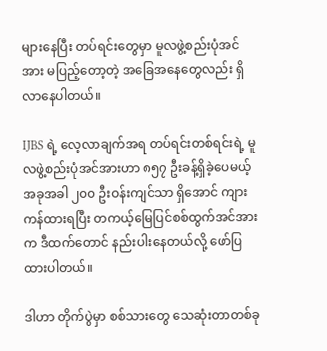များနေပြီး တပ်ရင်းတွေမှာ မူလဖွဲ့စည်းပုံအင်အား မပြည့်တော့တဲ့ အခြေအနေတွေလည်း ရှိလာနေပါတယ်။

IJBS ရဲ့ လေ့လာချက်အရ တပ်ရင်းတစ်ရင်းရဲ့ မူလဖွဲ့စည်းပုံအင်အားဟာ ၈၅၇ ဦးခန့်ရှိခဲ့ပေမယ့် အခုအခါ ၂၀၀ ဦးဝန်းကျင်သာ ရှိအောင် ကျားကန်ထားရပြီး တကယ့်မြေပြင်စစ်ထွက်အင်အားက ဒီထက်တောင် နည်းပါးနေတယ်လို့ ဖော်ပြထားပါတယ်။

ဒါဟာ တိုက်ပွဲမှာ စစ်သားတွေ သေဆုံးတာတစ်ခု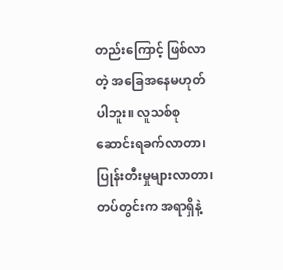တည်းကြောင့် ဖြစ်လာတဲ့ အခြေအနေမဟုတ်ပါဘူး။ လူသစ်စုဆောင်းရခက်လာတာ၊ ပြုန်းတီးမှုများလာတာ၊ တပ်တွင်းက အရာရှိနဲ့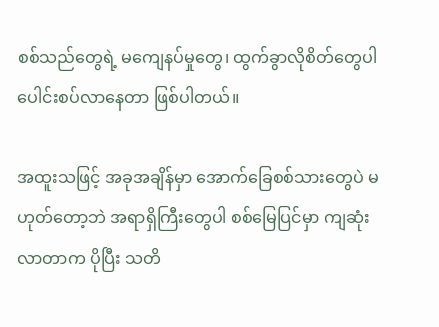စစ်သည်တွေရဲ့ မကျေနပ်မှုတွေ၊ ထွက်ခွာလိုစိတ်တွေပါ ပေါင်းစပ်လာနေတာ ဖြစ်ပါတယ်။

အထူးသဖြင့် အခုအချိန်မှာ အောက်ခြေစစ်သားတွေပဲ မဟုတ်တော့ဘဲ အရာရှိကြီးတွေပါ စစ်မြေပြင်မှာ ကျဆုံးလာတာက ပိုပြီး သတိ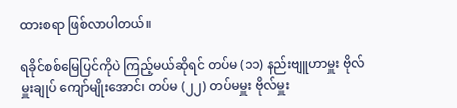ထားစရာ ဖြစ်လာပါတယ်။

ရခိုင်စစ်မြေပြင်ကိုပဲ ကြည့်မယ်ဆိုရင် တပ်မ (၁၁) နည်းဗျူဟာမှူး ဗိုလ်မှူးချုပ် ကျော်မျိုးအောင်၊ တပ်မ (၂၂) တပ်မမှူး ဗိုလ်မှူး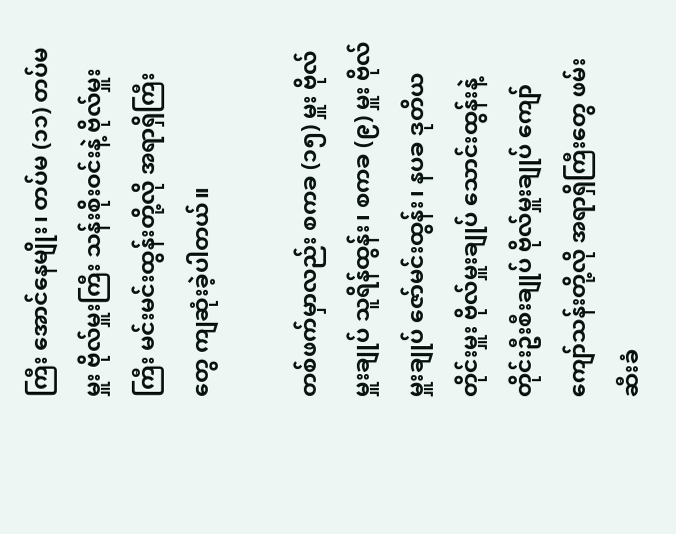ကြီး အောင်နေမျိုး၊ တပ်မ (၁၁) တပ်မမှူး ဗိုလ်မှူးကြီး သန်းစိုးဝင်းနဲ့ ဗိုလ်မှူးကြီး မင်းမင်းထွန်းတို့လို အရာရှိကြီးတွေ ကျဆုံးခဲ့ပါတယ်။

တစ်ဖက်မှာလည်း စကခ (၁၅) မှူး ဗိုလ်မှူးချုပ် သူရိန်ထွန်း၊ စကခ (၉) မှူး ဗိုလ်မှူးချုပ် ဇော်မင်းထွန်း၊ နပခ ဒုတိယတိုင်းမှူး ဗိုလ်မှူးချုပ် သောင်းထွန်းနဲ့ တိုင်းဦးစီးချုပ် ဗိုလ်မှူးချုပ် ကျော်ကျော်သန်းတို့လို အရာရှိကြီးတွေ ဖမ်းဆီးခံ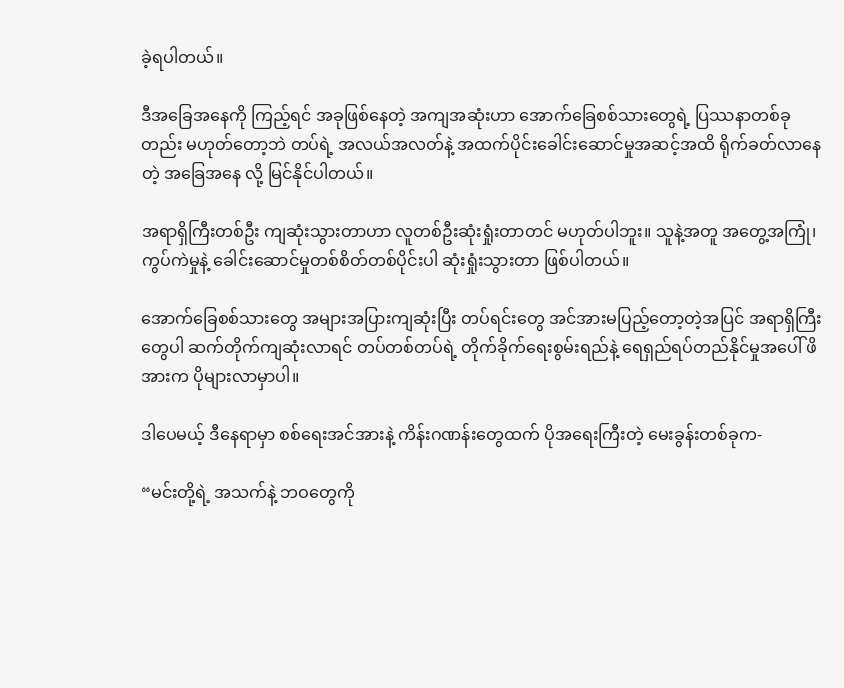ခဲ့ရပါတယ်။

ဒီအခြေအနေကို ကြည့်ရင် အခုဖြစ်နေတဲ့ အကျအဆုံးဟာ အောက်ခြေစစ်သားတွေရဲ့ ပြဿနာတစ်ခုတည်း မဟုတ်တော့ဘဲ တပ်ရဲ့ အလယ်အလတ်နဲ့ အထက်ပိုင်းခေါင်းဆောင်မှုအဆင့်အထိ ရိုက်ခတ်လာနေတဲ့ အခြေအနေ လို့ မြင်နိုင်ပါတယ်။

အရာရှိကြီးတစ်ဦး ကျဆုံးသွားတာဟာ လူတစ်ဦးဆုံးရှုံးတာတင် မဟုတ်ပါဘူး။ သူနဲ့အတူ အတွေ့အကြုံ၊ ကွပ်ကဲမှုနဲ့ ခေါင်းဆောင်မှုတစ်စိတ်တစ်ပိုင်းပါ ဆုံးရှုံးသွားတာ ဖြစ်ပါတယ်။

အောက်ခြေစစ်သားတွေ အများအပြားကျဆုံးပြီး တပ်ရင်းတွေ အင်အားမပြည့်တော့တဲ့အပြင် အရာရှိကြီးတွေပါ ဆက်တိုက်ကျဆုံးလာရင် တပ်တစ်တပ်ရဲ့ တိုက်ခိုက်ရေးစွမ်းရည်နဲ့ ရေရှည်ရပ်တည်နိုင်မှုအပေါ် ဖိအားက ပိုများလာမှာပါ။

ဒါပေမယ့် ဒီနေရာမှာ စစ်ရေးအင်အားနဲ့ ကိန်းဂဏန်းတွေထက် ပိုအရေးကြီးတဲ့ မေးခွန်းတစ်ခုက-

“မင်းတို့ရဲ့ အသက်နဲ့ ဘဝတွေကို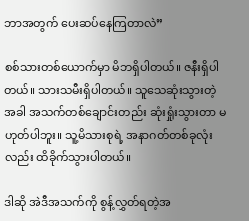ဘာအတွက် ပေးဆပ်နေကြတာလဲ”

စစ်သားတစ်ယောက်မှာ မိဘရှိပါတယ်။ ဇနီးရှိပါတယ်။ သားသမီးရှိပါတယ်။ သူသေဆုံးသွားတဲ့အခါ အသက်တစ်ချောင်းတည်း ဆုံးရှုံးသွားတာ မဟုတ်ပါဘူး။ သူ့မိသားစုရဲ့ အနာဂတ်တစ်ခုလုံးလည်း ထိခိုက်သွားပါတယ်။

ဒါဆို အဲဒီအသက်ကို စွန့်လွှတ်ရတဲ့အ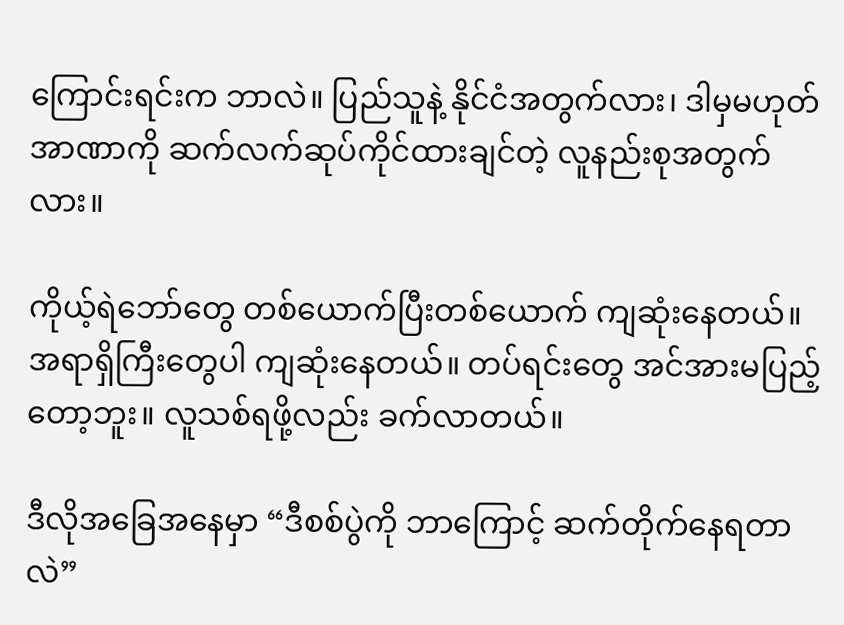ကြောင်းရင်းက ဘာလဲ။ ပြည်သူနဲ့ နိုင်ငံအတွက်လား၊ ဒါမှမဟုတ် အာဏာကို ဆက်လက်ဆုပ်ကိုင်ထားချင်တဲ့ လူနည်းစုအတွက်လား။

ကိုယ့်ရဲဘော်တွေ တစ်ယောက်ပြီးတစ်ယောက် ကျဆုံးနေတယ်။ အရာရှိကြီးတွေပါ ကျဆုံးနေတယ်။ တပ်ရင်းတွေ အင်အားမပြည့်တော့ဘူး။ လူသစ်ရဖို့လည်း ခက်လာတယ်။

ဒီလိုအခြေအနေမှာ “ဒီစစ်ပွဲကို ဘာကြောင့် ဆက်တိုက်နေရတာလဲ”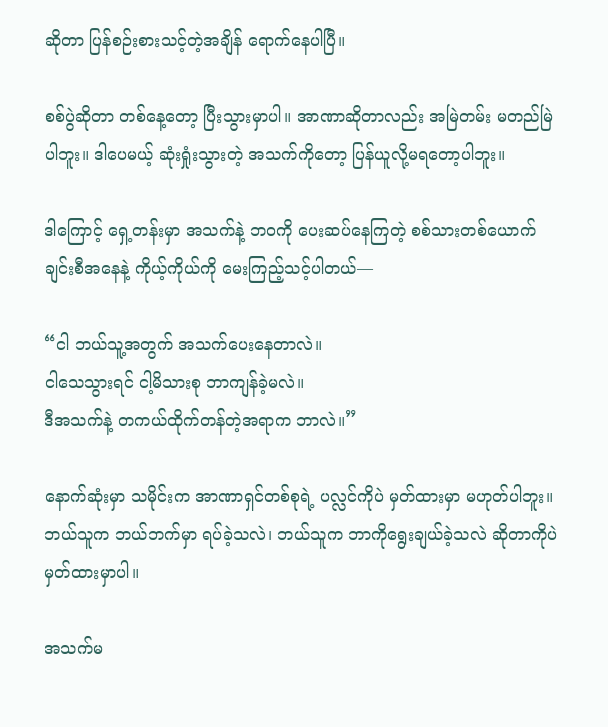ဆိုတာ ပြန်စဉ်းစားသင့်တဲ့အချိန် ရောက်နေပါပြီ။

စစ်ပွဲဆိုတာ တစ်နေ့တော့ ပြီးသွားမှာပါ။ အာဏာဆိုတာလည်း အမြဲတမ်း မတည်မြဲပါဘူး။ ဒါပေမယ့် ဆုံးရှုံးသွားတဲ့ အသက်ကိုတော့ ပြန်ယူလို့မရတော့ပါဘူး။

ဒါကြောင့် ရှေ့တန်းမှာ အသက်နဲ့ ဘဝကို ပေးဆပ်နေကြတဲ့ စစ်သားတစ်ယောက်ချင်းစီအနေနဲ့ ကိုယ့်ကိုယ်ကို မေးကြည့်သင့်ပါတယ်—

“ငါ ဘယ်သူ့အတွက် အသက်ပေးနေတာလဲ။
ငါသေသွားရင် ငါ့မိသားစု ဘာကျန်ခဲ့မလဲ။
ဒီအသက်နဲ့ တကယ်ထိုက်တန်တဲ့အရာက ဘာလဲ။”

နောက်ဆုံးမှာ သမိုင်းက အာဏာရှင်တစ်စုရဲ့ ပလ္လင်ကိုပဲ မှတ်ထားမှာ မဟုတ်ပါဘူး။ ဘယ်သူက ဘယ်ဘက်မှာ ရပ်ခဲ့သလဲ၊ ဘယ်သူက ဘာကိုရွေးချယ်ခဲ့သလဲ ဆိုတာကိုပဲ မှတ်ထားမှာပါ။

အသက်မ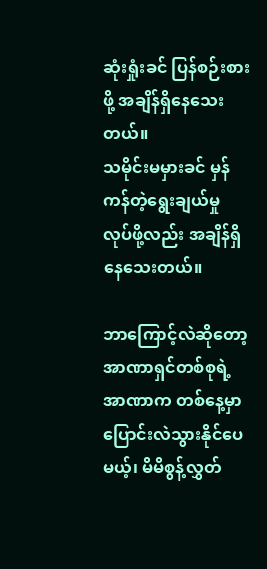ဆုံးရှုံးခင် ပြန်စဉ်းစားဖို့ အချိန်ရှိနေသေးတယ်။
သမိုင်းမမှားခင် မှန်ကန်တဲ့ရွေးချယ်မှု လုပ်ဖို့လည်း အချိန်ရှိနေသေးတယ်။

ဘာကြောင့်လဲဆိုတော့ အာဏာရှင်တစ်စုရဲ့ အာဏာက တစ်နေ့မှာ ပြောင်းလဲသွားနိုင်ပေမယ့်၊ မိမိစွန့်လွှတ်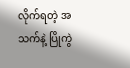လိုက်ရတဲ့ အသက်နဲ့ ပြိုကွဲ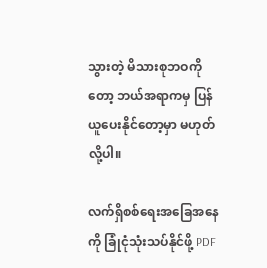သွားတဲ့ မိသားစုဘဝကိုတော့ ဘယ်အရာကမှ ပြန်ယူပေးနိုင်တော့မှာ မဟုတ်လို့ပါ။

လက်ရှိစစ်ရေးအခြေအနေကို ခြုံငုံသုံးသပ်နိုင်ဖို့ PDF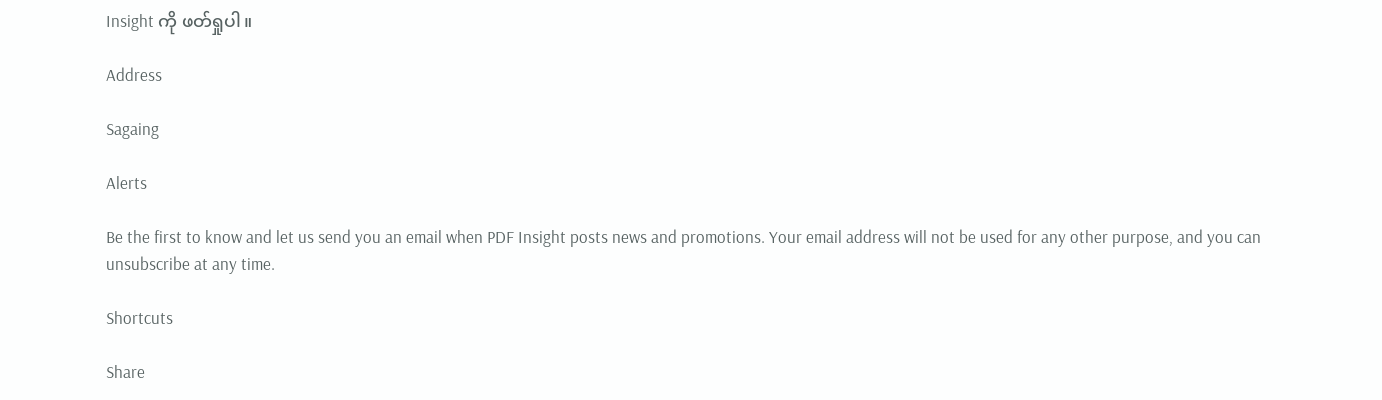Insight ကို ဖတ်ရှုပါ။

Address

Sagaing

Alerts

Be the first to know and let us send you an email when PDF Insight posts news and promotions. Your email address will not be used for any other purpose, and you can unsubscribe at any time.

Shortcuts

Share